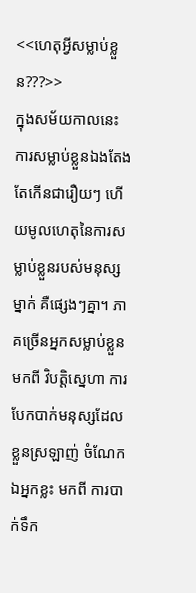<<ហេតុអ្វីសម្លាប់ខ្លួន???>>
ក្នុងសម័យកាលនេះ ការសម្លាប់ខ្លួនឯងតែងតែកើនជារឿយៗ ហើយមូលហេតុនៃការសម្លាប់ខ្លួនរបស់មនុស្សម្នាក់ គឺផ្សេងៗគ្នា។ ភាគច្រើនអ្នកសម្លាប់ខ្លួនមកពី វិបត្តិស្នេហា ការបែកបាក់មនុស្សដែលខ្លួនស្រឡាញ់ ចំណែកឯអ្នកខ្លះ មកពី ការបាក់ទឹក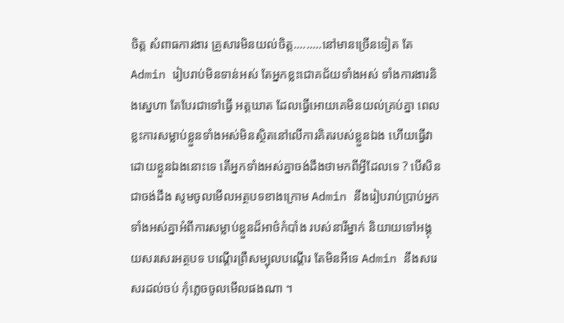ចិត្ត សំពាធការងារ គ្រួសារមិនយល់ចិត្ត.........នៅមានច្រើនទៀត តែ Admin រៀបរាប់មិនទាន់អស់ តែអ្នកខ្លះជោគជ័យទាំងអស់ ទាំងការងារនិងស្នេហា តែបែរជាទៅធ្វើ អត្តឃាត ដែលធ្វើអោយគេមិនយល់គ្រប់គ្នា ពេលខ្លះការសម្លាប់ខ្លួនទាំងអស់មិនស្ថិតនៅលើការគិតរបស់ខ្លួនឯង ហើយធ្វើវាដោយខ្លួនឯងនោះទេ តើអ្នកទាំងអស់គ្នាចង់ដឹងថាមកពីអ្វីដែលទេ ? បើសិនជាចង់ដឹង សូមចូលមើលអត្ថបទខាងក្រោម Admin នឹងរៀបរាប់ប្រាប់អ្នកទាំងអស់គ្នាអំពីការសម្លាប់ខ្លួនដ៏អាថ៌កំបាំង របស់នារីម្នាក់ និយាយទៅអង្គុយសរសេរអត្ថបទ បណ្តើរព្រឺសម្បុលបណ្ដើរ តែមិនអីទេ Admin នឹងសរេសរដល់ចប់ កុំភ្លេចចូលមើលផងណា ។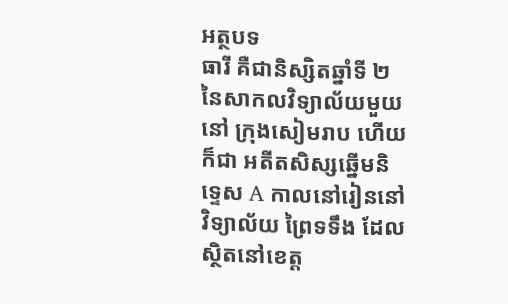អត្ថបទ
ធារី គឺជានិស្សិតឆ្នាំទី ២ នៃសាកលវិទ្យាល័យមួយនៅ ក្រុងសៀមរាប ហើយក៏ជា អតីតសិស្សឆ្នើមនិទេ្ទស A កាលនៅរៀននៅវិទ្យាល័យ ព្រៃទទឹង ដែលស្ថិតនៅខេត្ត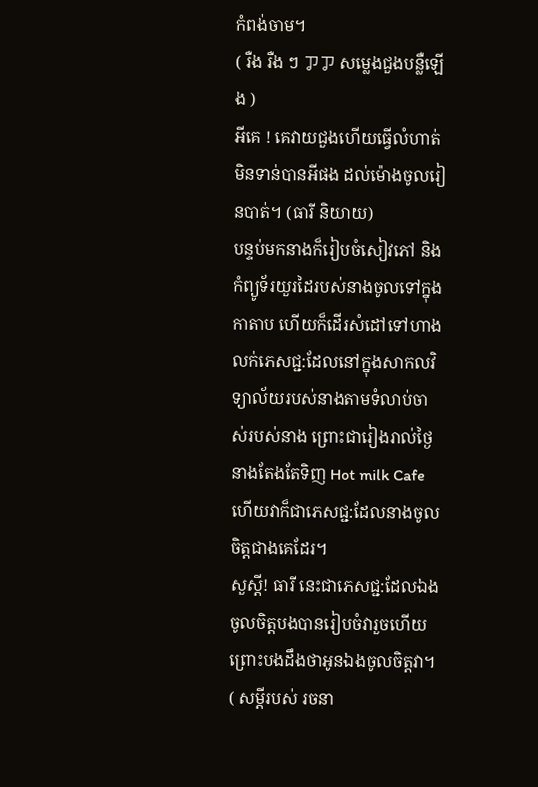កំពង់ចាម។
( រឺង រឺង ៗ ㆡㆡ សម្លេងជួងបន្លឺឡើង )
អីគេ ! គេវាយជួងហើយធ្វើលំហាត់មិនទាន់បានអីផង ដល់ម៉ោងចូលរៀនបាត់។ (ធារី និយាយ)
បន្ទប់មកនាងក៏រៀបចំសៀវភៅ និង កំព្យូទ័រយួរដៃរបស់នាងចូលទៅក្នុងកាតាប ហើយក៏ដើរសំដៅទៅហាងលក់ភេសជ្ជ:ដែលនៅក្នុងសាកលវិទ្យាល័យរបស់នាងតាមទំលាប់ចាស់របស់នាង ព្រោះជារៀងរាល់ថ្ងៃនាងតែងតែទិញ Hot milk Cafe ហើយវាក៏ជាភេសជ្ជ:ដែលនាងចូលចិត្តជាងគេដែរ។
សួស្ដី! ធារី នេះជាភេសជ្ជ:ដែលឯងចូលចិត្តបងបានរៀបចំវារួចហើយ ព្រោះបងដឹងថាអូនឯងចូលចិត្តវា។ ( សម្ដីរបស់ រចនា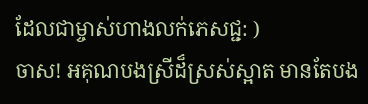ដែលជាម្ចាស់ហាងលក់ភេសជ្ជ: )
ចាស! អគុណបងស្រីដ៏ស្រស់ស្អាត មានតែបង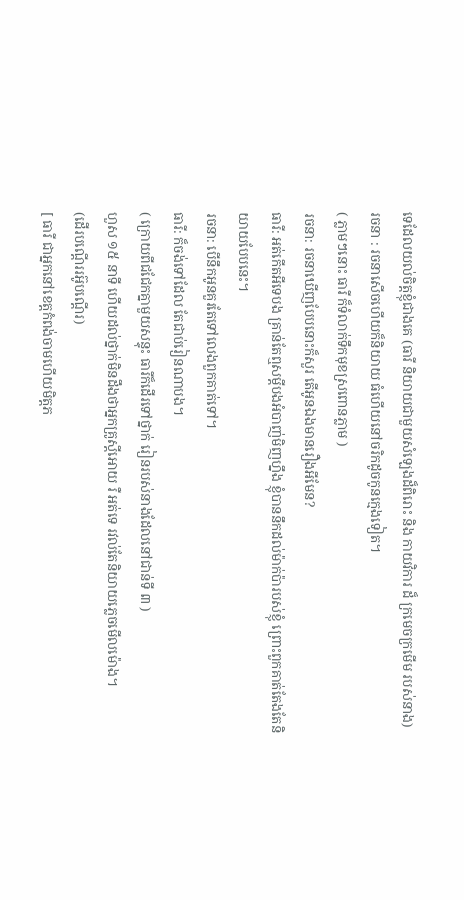ទេដែលយល់ចិត្តខ្ញុំជាងគេ (ធារី និយាយជាមួយសំឡេងដ៏ពិរោះ និង កាយវិការ ដ៏ ក្រមេចក្រមើម របស់នាង)
រចនា : រចនាសើចហើយក៏និយាយ ធំហើយនៅចរិកដូចកូនក្មេងទៀត។
( ភ្លាមៗនោះ ធារី ក៏ទំលាក់ទឹកមុខស្រពោនភ្លាម )
រចនា: រចនាឃើញបែបនោះក៏សួរ តើអូនឯងមានរឿងអីមែន?
ធារី: អត់កើតអីទេបង គ្រាន់តែឮសម្ដីបងអំបាញ់មិញហ្នឹង ខ្ញុំបាននឹកដល់ម៉ាក់ប៉ារបស់ខ្ញុំ ព្រោះពួកគាត់តែងតែនិយាយបែបនេះ។
រចនា: បើនឹកអូនគួរតែទៅលេងពួកគាត់ទៅ។
ធារី: ក៏ចង់ទៅដែល តែជាប់រៀនណាបង។
( ក្រោយពីជជែកគ្នាមួយសន្ទុះ ធារីក៏ដើរទៅថ្នាក់ រៀនរបស់នាងដែលនៅជាន់ទី ៣ )
ហួស ១៥ នាទី ហើយដល់ថ្នាក់មិនដឹងថាអ្នកគ្រូស្ដីអោយ រឺ អត់ទេ រវល់តែនិយាយភ្លេចមើលម៉ោង។
(ដើរបណ្ដើររអ៊ូបណ្ដើរ)
[ ធារី ជាអ្នកនៅខេត្តកំពង់ចាមហើយមិត្តភ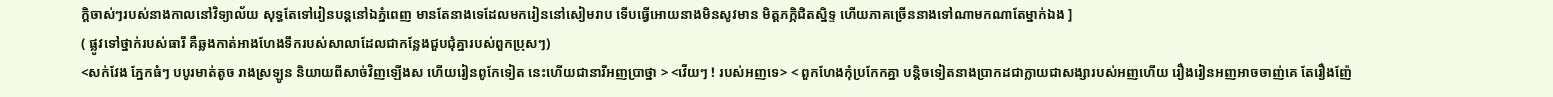ក្តិចាស់ៗរបស់នាងកាលនៅវិទ្យាល័យ សុទ្ធតែទៅរៀនបន្តនៅឯភ្នំពេញ មានតែនាងទេដែលមករៀននៅសៀមរាប ទើបធ្វើអោយនាងមិនសូវមាន មិត្តភក្ភិជិតស្និទ្ទ ហើយភាគច្រើននាងទៅណាមកណាតែម្នាក់ឯង ]
( ផ្លូវទៅថ្នាក់របស់ធារី គឺឆ្លងកាត់អាងហែងទឹករបស់សាលាដែលជាកន្លែងជួបជុំគ្នារបស់ពួកប្រុសៗ)
<សក់វែង ភ្នែកធំៗ បបូរមាត់តូច រាងស្រឡូន និយាយពីសាច់វិញឡើងស ហើយរៀនពូកែទៀត នេះហើយជានារីអញប្រាថ្នា > <វើយៗ ! របស់អញទេ> < ពួកហែងកុំប្រកែកគ្នា បន្តិចទៀតនាងប្រាកដជាក្លាយជាសង្សារបស់អញហើយ រឿងរៀនអញអាចចាញ់គេ តែរឿងញ៉ែ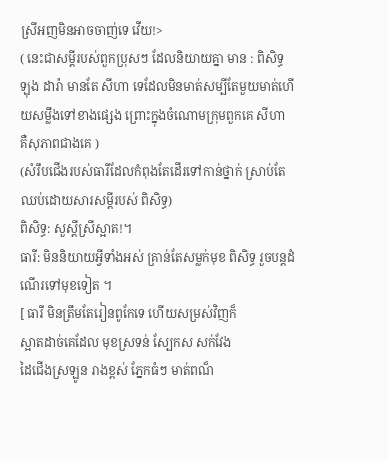ស្រីអញមិនអាចចាញ់ទេ វើយ!>
( នេះជាសម្ដីរបស់ពួកប្រុសៗ ដែលនិយាយគ្នា មាន : ពិសិទ្ធ ឡុង ដារ៉ា មានតែ សីហា ទេដែលមិនមាត់សម្បីតែមួយមាត់ហើយសម្លឹងទៅខាងផ្សេង ព្រោះក្នុងចំណោមក្រុមពួកគេ សីហា គឺសុភាពជាងគេ )
(សំរឹបជើងរបស់ធារីដែលកំពុងតែដើរទៅកាន់ថ្នាក់ ស្រាប់តែឈប់ដោយសារសម្ដីរបស់ ពិសិទ្ធ)
ពិសិទ្ធ: សួស្ដីស្រីស្អាត!។
ធារី: មិននិយាយអ្វីទាំងអស់ គ្រាន់តែសម្លក់មុខ ពិសិទ្ធ រួចបន្តដំណើរទៅមុខទៀត ។
[ ធារី មិនត្រឹមតែរៀនពូកែទេ ហើយសម្រស់វិញក៏
ស្អាតដាច់គេដែល មុខស្រទន់ ស្បែកស សក់វែង
ដៃជើងស្រឡូន រាងខ្ពស់ ភ្នែកធំៗ មាត់ពណ៏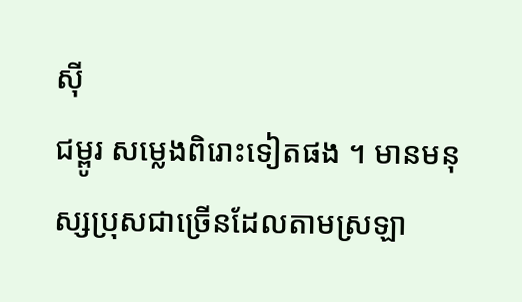ស៊ី
ជម្ពូរ សម្លេងពិរោះទៀតផង ។ មានមនុស្សប្រុសជាច្រើនដែលតាមស្រឡា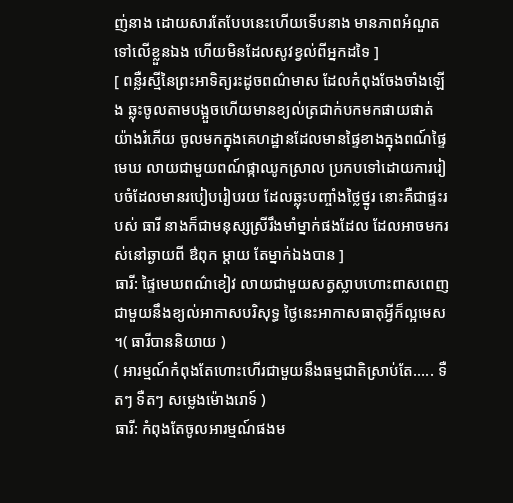ញ់នាង ដោយសារតែបែបនេះហើយទើបនាង មានភាពអំណួតទៅលើខ្លួនឯង ហើយមិនដែលសូវខ្វល់ពីអ្នកដទៃ ]
[ ពន្លឺរស្មីនៃព្រះអាទិត្យរះដូចពណ៌មាស ដែលកំពុងចែងចាំងឡើង ឆ្លុះចូលតាមបង្អួចហើយមានខ្យល់ត្រជាក់បកមកផាយផាត់យ៉ាងរំភើយ ចូលមកក្នុងគេហដ្ឋានដែលមានផ្ទៃខាងក្នុងពណ៍ផ្ទៃមេឃ លាយជាមួយពណ៍ផ្កាឈូកស្រាល ប្រកបទៅដោយការរៀបចំដែលមានរបៀបរៀបរយ ដែលឆ្លុះបញ្ចាំងថ្លៃថ្នូរ នោះគឺជាផ្ទះរបស់ ធារី នាងក៏ជាមនុស្សស្រីរឹងមាំម្នាក់ផងដែល ដែលអាចមករស់នៅឆ្ងាយពី ឳពុក ម្ដាយ តែម្នាក់ឯងបាន ]
ធារី: ផ្ទៃមេឃពណ៌ខៀវ លាយជាមួយសត្វស្លាបហោះពាសពេញ ជាមួយនឹងខ្យល់អាកាសបរិសុទ្ធ ថ្ងៃនេះអាកាសធាតុអ្វីក៏ល្អមេស ។( ធារីបាននិយាយ )
( អារម្មណ៍កំពុងតែហោះហើរជាមួយនឹងធម្មជាតិស្រាប់តែ..... ទឺតៗ ទឺតៗ សម្លេងម៉ោងរោទ៍ )
ធារី: កំពុងតែចូលអារម្មណ៍ផងម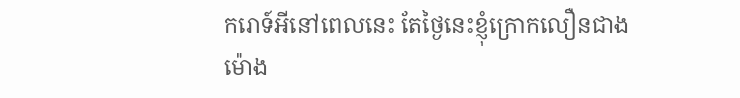ករោទ៍អីនៅពេលនេះ តែថ្ងៃនេះខ្ញុំក្រោកលឿនជាងម៉ោង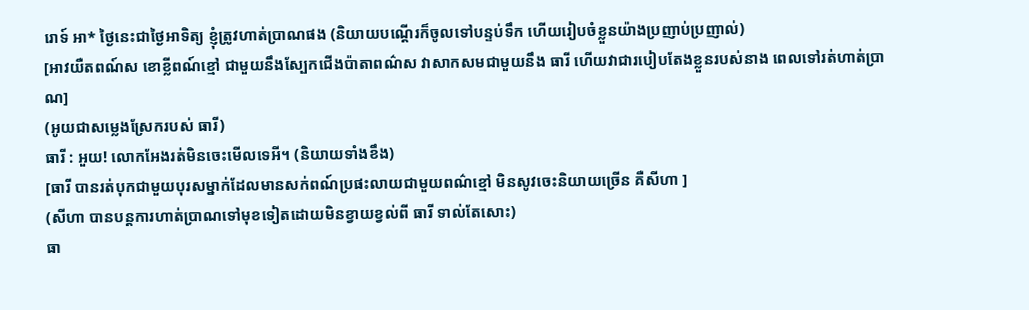រោទ៍ អា* ថ្ងៃនេះជាថ្ងៃអាទិត្យ ខ្ញុំត្រូវហាត់ប្រាណផង (និយាយបណ្ដើរក៏ចូលទៅបន្ទប់ទឹក ហើយរៀបចំខ្លួនយ៉ាងប្រញាប់ប្រញាល់)
[អាវយឺតពណ៍ស ខោខ្លីពណ៍ខ្មៅ ជាមួយនឹងស្បែកជើងប៉ាតាពណ៌ស វាសាកសមជាមួយនឹង ធារី ហើយវាជារបៀបតែងខ្លួនរបស់នាង ពេលទៅរត់ហាត់ប្រាណ]
(អូយជាសម្លេងស្រែករបស់ ធារី)
ធារី : អួយ! លោកអែងរត់មិនចេះមើលទេអី។ (និយាយទាំងខឹង)
[ធារី បានរត់បុកជាមួយបុរសម្នាក់ដែលមានសក់ពណ៍ប្រផះលាយជាមួយពណ៌ខ្មៅ មិនសូវចេះនិយាយច្រើន គឺសីហា ]
(សីហា បានបន្តការហាត់ប្រាណទៅមុខទៀតដោយមិនខ្វាយខ្វល់ពី ធារី ទាល់តែសោះ)
ធា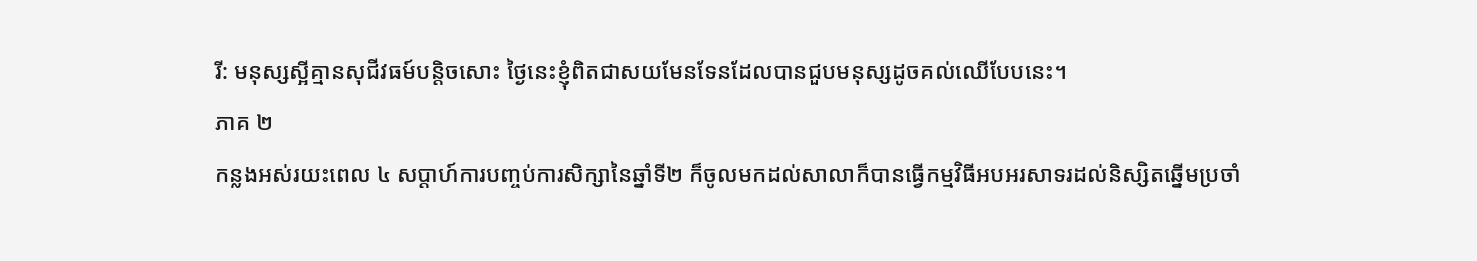រី: មនុស្សស្អីគ្មានសុជីវធម៍បន្តិចសោះ ថ្ងៃនេះខ្ញុំពិតជាសយមែនទែនដែលបានជួបមនុស្សដូចគល់ឈើបែបនេះ។
ភាគ ២
កន្លងអស់រយះពេល ៤ សប្ដាហ៍ការបញ្ចប់ការសិក្សានៃឆ្នាំទី២ ក៏ចូលមកដល់សាលាក៏បានធ្វើកម្មវិធីអបអរសាទរដល់និស្សិតឆ្នើមប្រចាំ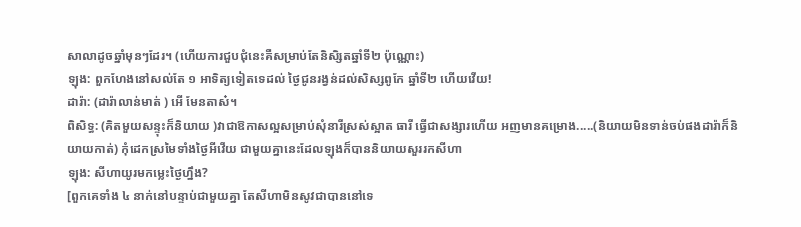សាលាដូចឆ្នាំមុនៗដែរ។ (ហើយការជួបជុំនេះគឺសម្រាប់តែនិសិ្សតឆ្នាំទី២ ប៉ុណ្ណោះ)
ឡុង: ពួកហែងនៅសល់តែ ១ អាទិត្យទៀតទេដល់ ថ្ងៃជូនរង្វន់ដល់សិស្សពូកែ ឆ្នាំទី២ ហើយវើយ!
ដារ៉ា: (ដារ៉ាលាន់មាត់ ) អើ មែនតាស៎។
ពិសិទ្ធ: (គិតមួយសន្ទុះក៏និយាយ )វាជាឱកាសល្អសម្រាប់សុំនារីស្រស់ស្អាត ធារី ធ្វើជាសង្សារហើយ អញមានគម្រោង.....(និយាយមិនទាន់ចប់ផងដារ៉ាក៏និយាយកាត់) កុំដេកស្រមៃទាំងថ្ងៃអីវើយ ជាមួយគ្នានេះដែលឡុងក៏បាននិយាយសួររកសីហា
ឡុង: សីហាយូរមកម្លេះថ្ងៃហ្នឹង?
[ពួកគេទាំង ៤ នាក់នៅបន្ទាប់ជាមួយគ្នា តែសីហាមិនសូវជាបាននៅទេ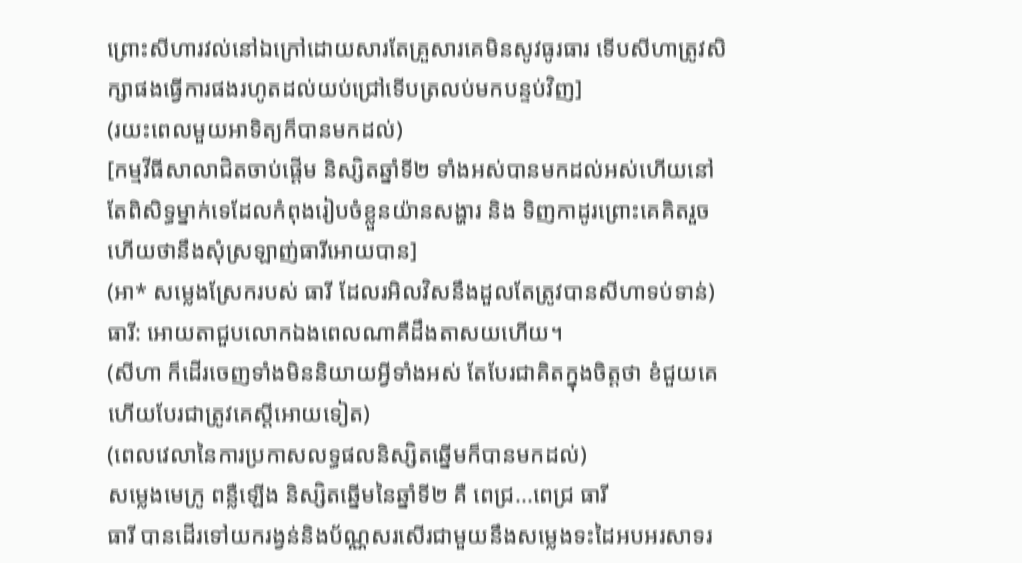ព្រោះសីហារវល់នៅឯក្រៅដោយសារតែគ្រួសារគេមិនសូវធូរធារ ទើបសីហាត្រូវសិក្សាផងធ្វើការផងរហូតដល់យប់ជ្រៅទើបត្រលប់មកបន្ទប់វិញ]
(រយះពេលមួយអាទិត្យក៏បានមកដល់)
[កម្មវីធីសាលាជិតចាប់ផ្ដើម និស្សិតឆ្នាំទី២ ទាំងអស់បានមកដល់អស់ហើយនៅតែពិសិទ្ធម្នាក់ទេដែលកំពុងរៀបចំខ្លួនយ៉ានសង្ហារ និង ទិញកាដូរព្រោះគេគិតរួចហើយថានឹងសុំស្រឡាញ់ធារីអោយបាន]
(អា* សម្លេងស្រែករបស់ ធារី ដែលរអិលវិសនឹងដួលតែត្រូវបានសីហាទប់ទាន់)
ធារី: អោយតាជួបលោកឯងពេលណាគឺដឹងតាសយហើយ។
(សីហា ក៏ដើរចេញទាំងមិននិយាយអ្វីទាំងអស់ តែបែរជាគិតក្នុងចិត្តថា ខំជួយគេហើយបែរជាត្រូវគេស្ដីអោយទៀត)
(ពេលវេលានៃការប្រកាសលទ្ធផលនិស្សិតឆ្នើមក៏បានមកដល់)
សម្លេងមេក្រូ ពន្លឺឡើង និស្សិតឆ្នើមនៃឆ្នាំទី២ គឺ ពេជ្រ...ពេជ្រ ធារី
ធារី បានដើរទៅយករង្វន់និងប័ណ្ណសរសើរជាមួយនឹងសម្លេងទះដៃអបអរសាទរ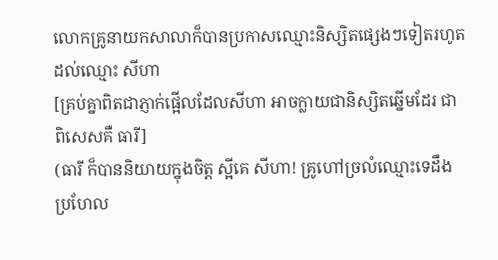លោកគ្រូនាយកសាលាក៏បានប្រកាសឈ្មោះនិស្សិតផ្សេងៗទៀតរហូតដល់ឈ្មោះ សីហា
[គ្រប់គ្នាពិតជាភ្ញាក់ផ្អើលដែលសីហា អាចក្លាយជានិស្សិតឆ្នើមដែរ ជាពិសេសគឺ ធារី]
(ធារី ក៏បាននិយាយក្នុងចិត្ត ស្អីគេ សីហា! គ្រូហៅច្រលំឈ្មោះទេដឹង ប្រហែល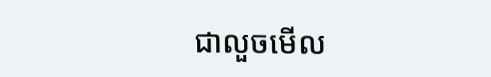ជាលួចមើល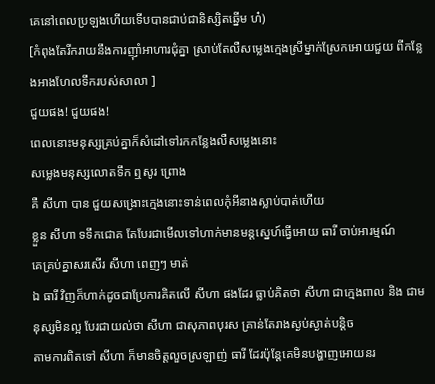គេនៅពេលប្រឡងហើយទើបបានជាប់ជានិស្សិតឆ្នើម ហ៎)
[កំពុងតែរីករាយនឹងការញុាំអាហារជុំគ្នា ស្រាប់តែលឺសម្លេងក្មេងស្រីម្នាក់ស្រែកអោយជួយ ពីកន្លែងអាងហែលទឹករបស់សាលា ]
ជួយផង! ជួយផង!
ពេលនោះមនុស្សគ្រប់គ្នាក៏សំដៅទៅរកកន្លែងលឺសម្លេងនោះ
សម្លេងមនុស្សលោតទឹក ឮសូរ ព្រោង
គឺ សីហា បាន ជួយសង្រោះក្មេងនោះទាន់ពេលកុំអីនាងស្លាប់បាត់ហើយ
ខ្លួន សីហា ទទឹកជោគ តែបែរជាមើលទៅហាក់មានមន្តសេ្នហ៍ធ្វើអោយ ធារី ចាប់អារម្មណ៍
គេគ្រប់គ្នាសរសើរ សីហា ពេញៗ មាត់
ឯ ធារី វិញក៏ហាក់ដូចជាប្រែការគិតលើ សីហា ផងដែរ ធ្លាប់គិតថា សីហា ជាក្មេងពាល និង ជាមនុស្សមិនល្អ បែរជាយល់ថា សីហា ជាសុភាពបុរស គ្រាន់តែរាងស្ងប់ស្ងាត់បន្តិច
តាមការពិតទៅ សីហា ក៏មានចិត្តលួចស្រឡាញ់ ធារី ដែរប៉ុន្តែគេមិនបង្ហាញអោយនរ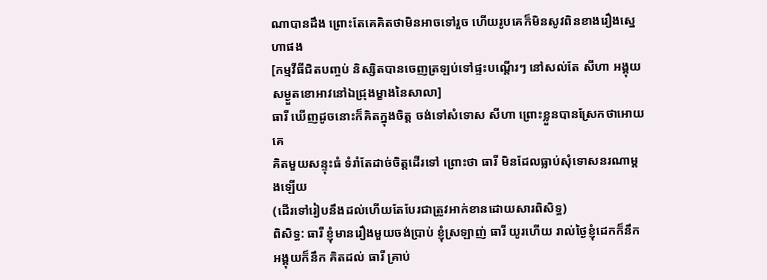ណាបានដឹង ព្រោះតែគេគិតថាមិនអាចទៅរួច ហើយរូបគេក៏មិនសូវពិនខាងរឿងស្នេហាផង
[កម្មវីធីជិតបញ្ចប់ និស្សិតបានចេញត្រឡប់ទៅផ្ទះបណ្ដើរៗ នៅសល់តែ សីហា អង្គុយសម្ងួតខោអាវនៅឯជ្រុងម្ខាងនៃសាលា]
ធារី ឃើញដូចនោះក៏គិតក្នុងចិត្ត ចង់ទៅសំទោស សីហា ព្រោះខ្លួនបានស្រែកថាអោយគេ
គិតមួយសន្ទុះធំ ទំរាំតែដាច់ចិត្តដើរទៅ ព្រោះថា ធារី មិនដែលធ្លាប់សុំទោសនរណាម្ដងឡើយ
(ដើរទៅរៀបនឹងដល់ហើយតែបែរជាត្រូវអាក់ខានដោយសារពិសិទ្ធ)
ពិសិទ្ធ: ធារី ខ្ញុំមានរឿងមួយចង់ប្រាប់ ខ្ញុំស្រឡាញ់ ធារី យូរហើយ រាល់ថ្ងៃខ្ញុំដេកក៏នឹក អង្គុយក៏នឹក គិតដល់ ធារី គ្រាប់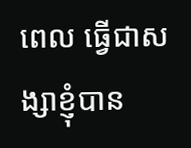ពេល ធ្វើជាសង្សាខ្ញុំបាន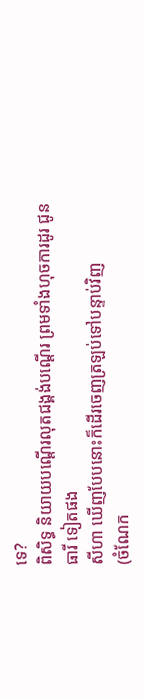ទេ?
ពិសិទ្ធ និយាយបណ្ដើរលុតជង្គង់បណ្ដើរ ព្រមទាំងហុចការដូរ ជូន ធារី ទៀតផង
សីហា ឃើញបែបនោះក៏ដើរចេញត្រឡប់ទៅបន្ទាប់វិញ
(ចំណែក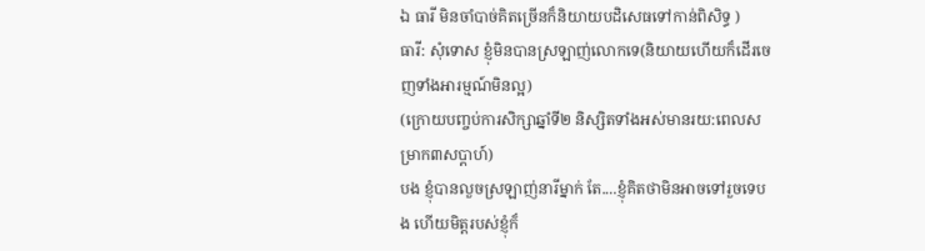ឯ ធារី មិនចាំបាច់គិតច្រើនក៏និយាយបដិសេធទៅកាន់ពិសិទ្ធ )
ធារី: សុំទោស ខ្ញុំមិនបានស្រឡាញ់លោកទេ(និយាយហើយក៏ដើរចេញទាំងអារម្មណ៍មិនល្អ)
(ក្រោយបញ្ចប់ការសិក្សាឆ្នាំទី២ និស្សិតទាំងអស់មានរយ:ពេលសម្រាក៣សប្ដាហ៍)
បង ខ្ញុំបានលួចស្រឡាញ់នារីម្នាក់ តែ....ខ្ញុំគិតថាមិនអាចទៅរួចទេបង ហើយមិត្តរបស់ខ្ញុំក៏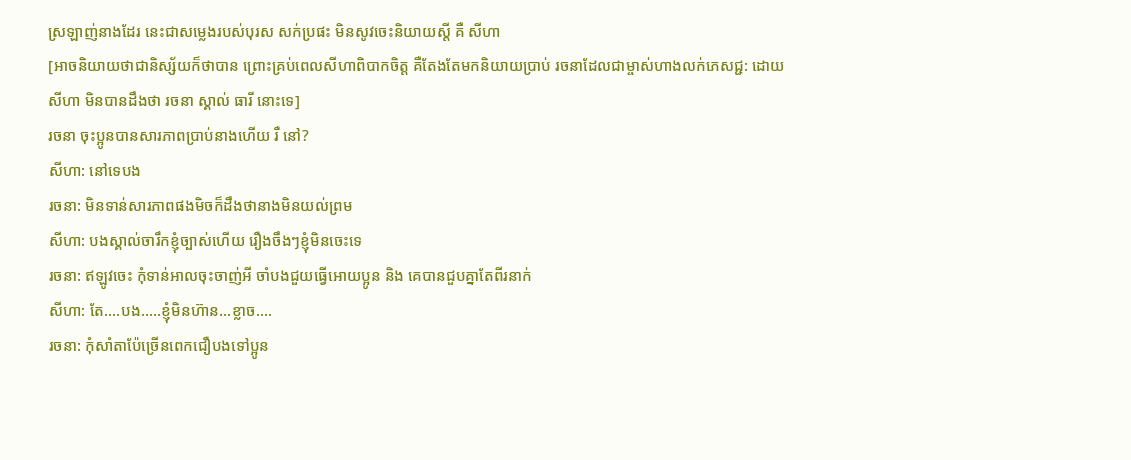ស្រឡាញ់នាងដែរ នេះជាសម្លេងរបស់បុរស សក់ប្រផះ មិនសូវចេះនិយាយស្ដី គឺ សីហា
[អាចនិយាយថាជានិស្ស័យក៏ថាបាន ព្រោះគ្រប់ពេលសីហាពិបាកចិត្ត គឺតែងតែមកនិយាយប្រាប់ រចនាដែលជាម្ចាស់ហាងលក់ភេសជ្ជ: ដោយសីហា មិនបានដឹងថា រចនា ស្គាល់ ធារី នោះទេ]
រចនា ចុះប្អូនបានសារភាពប្រាប់នាងហើយ រឺ នៅ?
សីហា: នៅទេបង
រចនា: មិនទាន់សារភាពផងមិចក៏ដឹងថានាងមិនយល់ព្រម
សីហា: បងស្គាល់ចារឹកខ្ញុំច្បាស់ហើយ រឿងចឹងៗខ្ញុំមិនចេះទេ
រចនា: ឥឡូវចេះ កុំទាន់អាលចុះចាញ់អី ចាំបងជួយធ្វើអោយប្អូន និង គេបានជួបគ្នាតែពីរនាក់
សីហា: តែ....បង.....ខ្ញុំមិនហ៊ាន...ខ្លាច....
រចនា: កុំសាំតាប៉ែច្រើនពេកជឿបងទៅប្អូន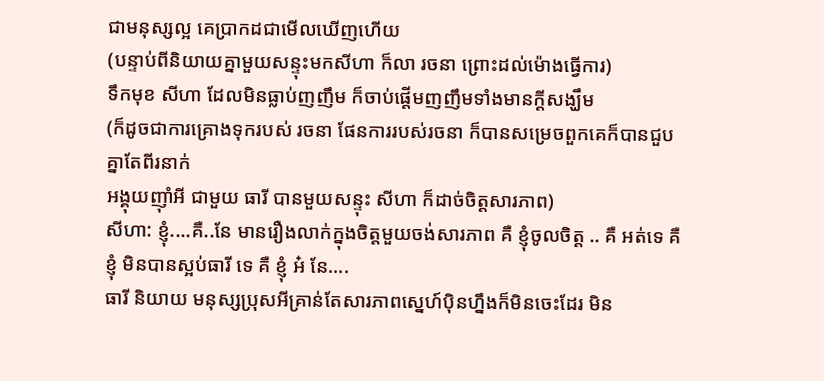ជាមនុស្សល្អ គេប្រាកដជាមើលឃើញហើយ
(បន្ទាប់ពីនិយាយគ្នាមួយសន្ទុះមកសីហា ក៏លា រចនា ព្រោះដល់ម៉ោងធ្វើការ)
ទឹកមុខ សីហា ដែលមិនធ្លាប់ញញឹម ក៏ចាប់ផ្ដើមញញឹមទាំងមានក្ដីសង្ឃឹម
(ក៏ដូចជាការគ្រោងទុករបស់ រចនា ផែនការរបស់រចនា ក៏បានសម្រេចពួកគេក៏បានជួបគ្នាតែពីរនាក់
អង្គុយញ៉ាំអី ជាមួយ ធារី បានមួយសន្ទុះ សីហា ក៏ដាច់ចិត្តសារភាព)
សីហា: ខ្ញុំ....គឺ..នែ មានរឿងលាក់ក្នុងចិត្តមួយចង់សារភាព គឺ ខ្ញុំចូលចិត្ត .. គឺ អត់ទេ គឺ ខ្ញុំ មិនបានស្អប់ធារី ទេ គឺ ខ្ញុំ អ៎ នែ....
ធារី និយាយ មនុស្សប្រុសអីគ្រាន់តែសារភាពស្នេហ៍បុិនហ្នឹងក៏មិនចេះដែរ មិន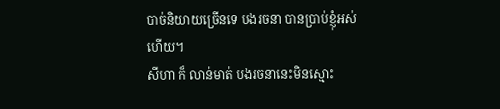បាច់និយាយច្រើនទេ បងរចនា បានប្រាប់ខ្ញុំអស់ហើយ។
សីហា ក៏ លាន់មាត់ បងរចនានេះមិនស្មោះ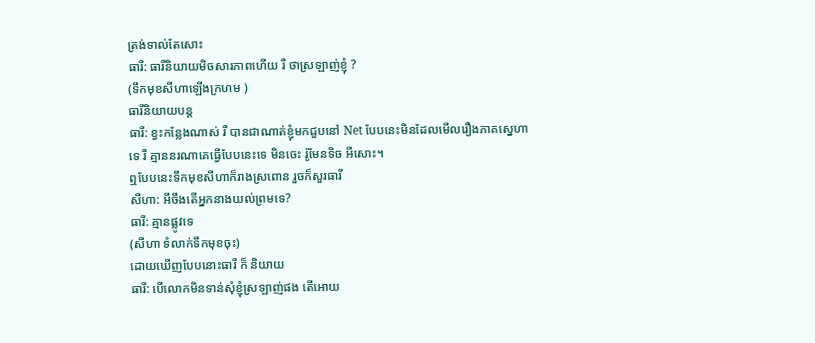ត្រង់ទាល់តែសោះ
ធារី: ធារីនិយាយមិចសារភាពហើយ រឺ ថាស្រឡាញ់ខ្ញុំ ?
(ទឹកមុខសីហាឡើងក្រហម )
ធារីនិយាយបន្ត
ធារី: ខ្វះកន្លែងណាស់ រឺ បានជាណាត់ខ្ញុំមកជួបនៅ Net បែបនេះមិនដែលមើលរឿងភាគស្នេហាទេ រឺ គ្មាននរណាគេធ្វើបែបនេះទេ មិនចេះ រ៉ូមែនទិច អីសោះ។
ឮបែបនេះទឹកមុខសីហាក៏រាងស្រពោន រួចក៏សួរធារី
សីហា: អីចឹងតើអ្នកនាងយល់ព្រមទេ?
ធារី: គ្មានផ្លូវទេ
(សីហា ទំលាក់ទឹកមុខចុះ)
ដោយឃើញបែបនោះធារី ក៏ និយាយ
ធារី: បើលោកមិនទាន់សុំខ្ញុំស្រឡាញ់ផង តើអោយ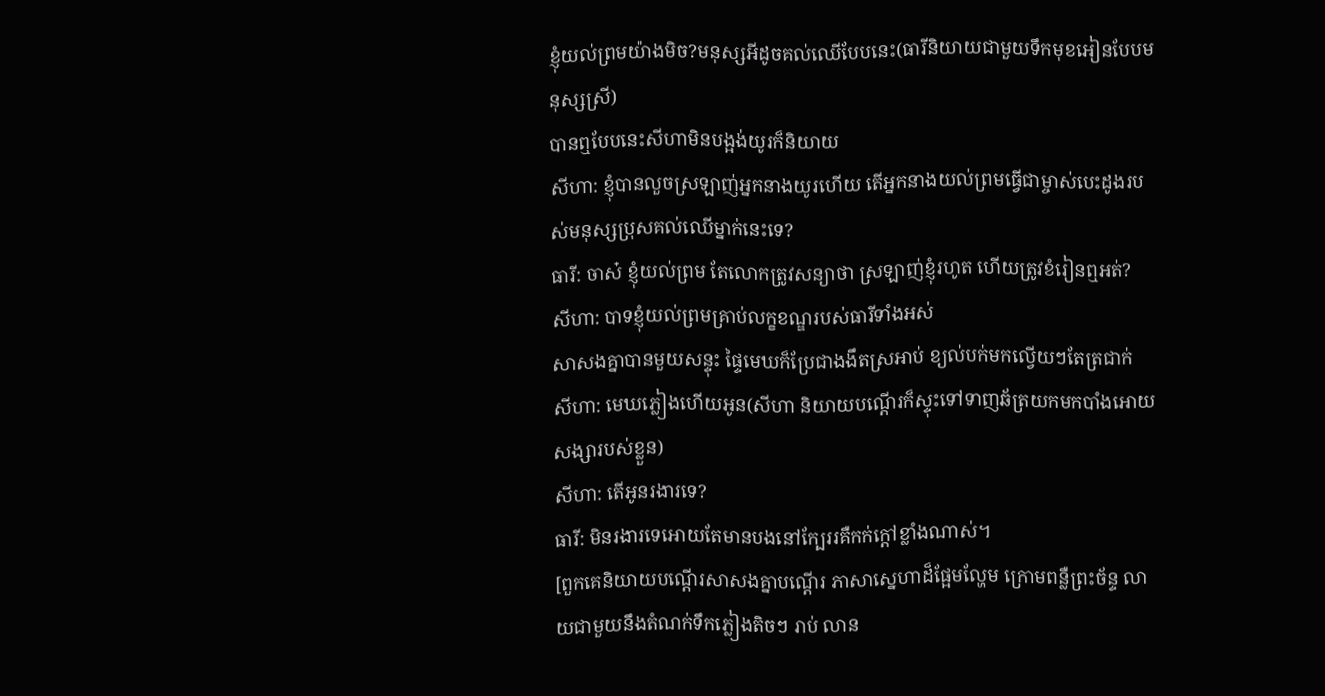ខ្ញុំយល់ព្រមយ៉ាងមិច?មនុស្សអីដូចគល់ឈើបែបនេះ(ធារីនិយាយជាមួយទឹកមុខអៀនបែបមនុស្សស្រី)
បានឮបែបនេះសីហាមិនបង្អង់យូរក៏និយាយ
សីហា: ខ្ញុំបានលួចស្រឡាញ់អ្នកនាងយូរហើយ តើអ្នកនាងយល់ព្រមធ្វើជាម្ចាស់បេះដូងរបស់មនុស្សប្រុសគល់ឈើម្នាក់នេះទេ?
ធារី: ចាស៎ ខ្ញុំយល់ព្រម តែលោកត្រូវសន្យាថា ស្រឡាញ់ខ្ញុំរហូត ហើយត្រូវខំរៀនឮអត់?
សីហា: បាទខ្ញុំយល់ព្រមគ្រាប់លក្ខខណ្ឌរបស់ធារីទាំងអស់
សាសងគ្នាបានមួយសន្ទុះ ផ្ទៃមេឃក៏ប្រែជាងងឹតស្រអាប់ ខ្យល់បក់មកល្វើយៗតែត្រជាក់
សីហា: មេឃភ្លៀងហើយអូន(សីហា និយាយបណ្ដើរក៏ស្ទុះទៅទាញឆ័ត្រយកមកបាំងអោយសង្សារបស់ខ្លួន)
សីហា: តើអូនរងារទេ?
ធារី: មិនរងារទេអោយតែមានបងនៅក្បែររគឺកក់ក្ដៅខ្លាំងណាស់។
[ពួកគេនិយាយបណ្ដើរសាសងគ្នាបណ្ដើរ ភាសាស្នេហាដ៏ផ្អែមល្ហែម ក្រោមពន្លឺព្រះច័ន្ទ លាយជាមួយនឹងតំណក់ទឹកភ្លៀងតិចៗ រាប់ លាន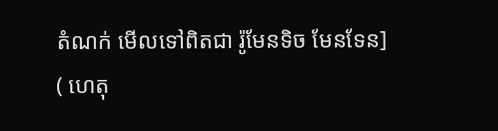តំណក់ មើលទៅពិតជា រ៉ូមែនទិច មែនទែន]
( ហេតុ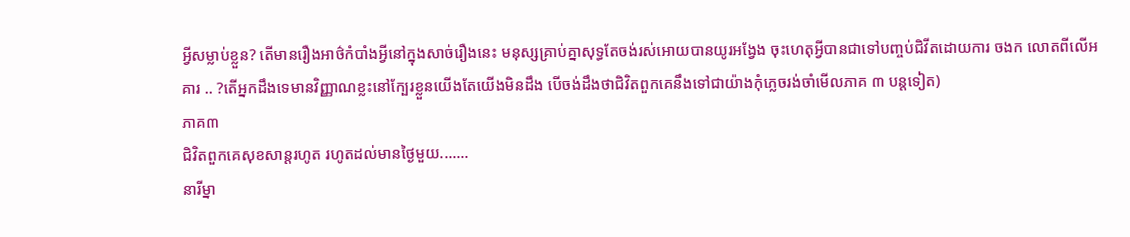អ្វីសម្លាប់ខ្លួន? តើមានរឿងអាថ៌កំបាំងអ្វីនៅក្នុងសាច់រឿងនេះ មនុស្សគ្រាប់គ្នាសុទ្ធតែចង់រស់អោយបានយូរអង្វែង ចុះហេតុអ្វីបានជាទៅបញ្ចប់ជិវីតដោយការ ចងក លោតពីលើអគារ .. ?តើអ្នកដឹងទេមានវិញ្ញាណខ្លះនៅក្បែរខ្លួនយើងតែយើងមិនដឹង បើចង់ដឹងថាជិវិតពួកគេនឹងទៅជាយ៉ាងកុំភ្លេចរង់ចាំមើលភាគ ៣ បន្តទៀត)
ភាគ៣
ជិវិតពួកគេសុខសាន្តរហូត រហូតដល់មានថ្ងៃមួយ.......
នារីម្នា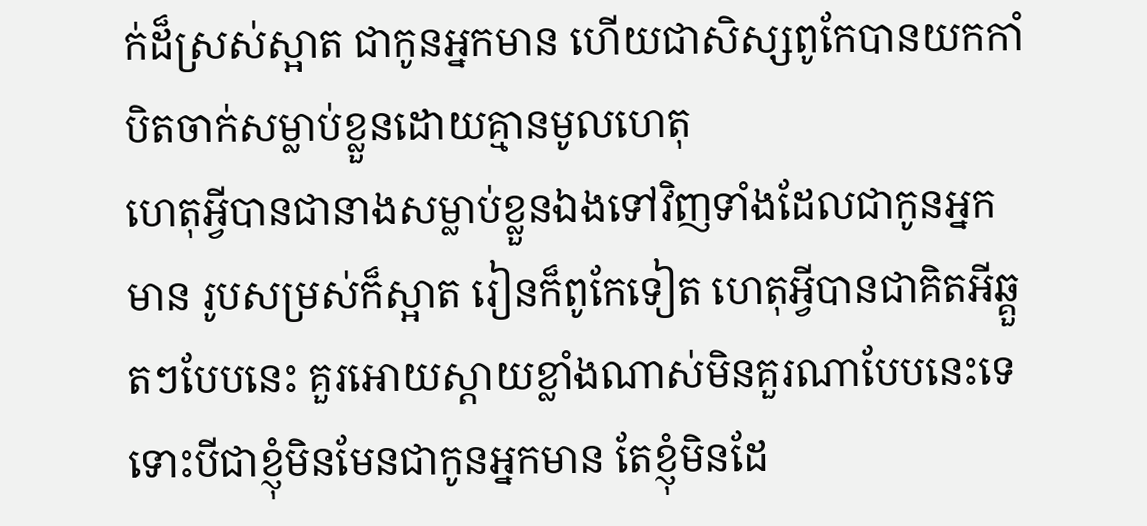ក់ដ៏ស្រស់ស្អាត ជាកូនអ្នកមាន ហើយជាសិស្សពូកែបានយកកាំបិតចាក់សម្លាប់ខ្លួនដោយគ្មានមូលហេតុ
ហេតុអ្វីបានជានាងសម្លាប់ខ្លួនឯងទៅវិញទាំងដែលជាកូនអ្នកមាន រូបសម្រស់ក៏ស្អាត រៀនក៏ពូកែទៀត ហេតុអ្វីបានជាគិតអីឆ្គួតៗបែបនេះ គួរអោយស្ដាយខ្លាំងណាស់មិនគួរណាបែបនេះទេ ទោះបីជាខ្ញុំមិនមែនជាកូនអ្នកមាន តែខ្ញុំមិនដែ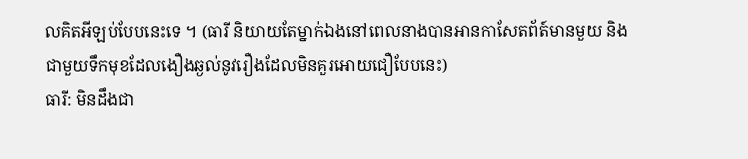លគិតអីឡប់បែបនេះទេ ។ (ធារី និយាយតែម្នាក់ឯងនៅពេលនាងបានអានកាសែតព័ត៍មានមួយ និង ជាមួយទឹកមុខដែលងឿងឆ្ងល់នូវរឿងដែលមិនគួរអោយជឿបែបនេះ)
ធារី: មិនដឹងជា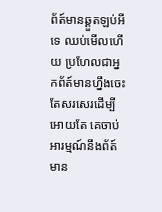ព័ត៍មានឆ្គួតឡប់អីទេ ឈប់មើលហើយ ប្រហែលជាអ្នកព័ត៍មានហ្នឹងចេះតែសរសេរដើម្បីអោយតែ គេចាប់អារម្មណ៍នឹងព័ត៍មាន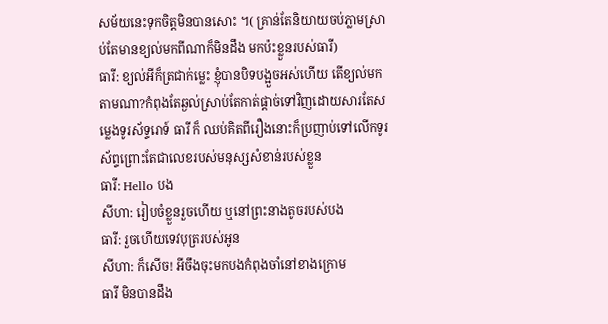សម័យនេះទុកចិត្តមិនបានសោះ ។( គ្រាន់តែនិយាយចប់ភ្លាមស្រាប់តែមានខ្យល់មកពីណាក៏មិនដឹង មកប៉ះខ្លួនរបស់ធារី)
ធារី: ខ្យល់អីក៏ត្រជាក់ម្លេះ ខ្ញុំបានបិទបង្អួចអស់ហើយ តើខ្យល់មកតាមណា?កំពុងតែឆ្ងល់ស្រាប់តែកាត់ផ្ដាច់ទៅវិញដោយសារតែសម្លេងទូរស័ទ្ទរោទ៍ ធារី ក៏ ឈប់គិតពីរឿងនោះក៏ប្រញាប់ទៅលើកទូរស័ព្ទព្រោះតែជាលេខរបស់មនុស្សសំខាន់របស់ខ្លួន
ធារី: Hello បង
សីហា: រៀបចំខ្លួនរួចហើយ ឬនៅព្រះនាងតូចរបស់បង
ធារី: រួចហើយទេវបុត្ររបស់អូន
សីហា: ក៏សើច! អីចឹងចុះមកបងកំពុងចាំនៅខាងក្រោម
ធារី មិនបានដឹង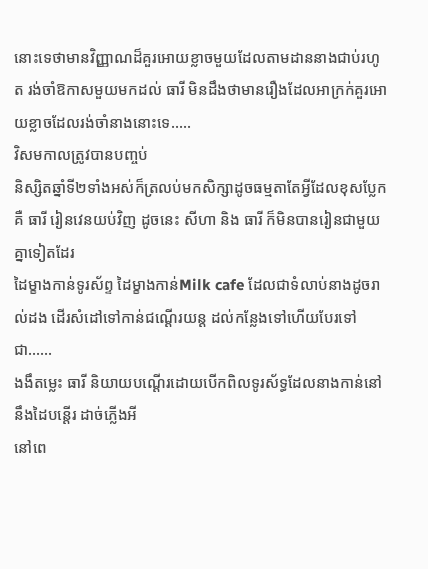នោះទេថាមានវិញ្ញាណដ៏គួរអោយខ្លាចមួយដែលតាមដាននាងជាប់រហូត រង់ចាំឱកាសមួយមកដល់ ធារី មិនដឹងថាមានរឿងដែលអាក្រក់គួរអោយខ្លាចដែលរង់ចាំនាងនោះទេ.....
វិសមកាលត្រូវបានបញ្ចប់
និស្សិតឆ្នាំទី២ទាំងអស់ក៏ត្រលប់មកសិក្សាដូចធម្មតាតែអ្វីដែលខុសប្លែកគឺ ធារី រៀនវេនយប់វិញ ដូចនេះ សីហា និង ធារី ក៏មិនបានរៀនជាមួយគ្នាទៀតដែរ
ដៃម្ខាងកាន់ទូរស័ព្ទ ដៃម្ខាងកាន់Milk cafe ដែលជាទំលាប់នាងដូចរាល់ដង ដើរសំដៅទៅកាន់ជណ្ដើរយន្ត ដល់កន្លែងទៅហើយបែរទៅជា……
ងងឹតម្លេះ ធារី និយាយបណ្ដើរដោយបើកពិលទូរស័ទ្ធដែលនាងកាន់នៅនឹងដៃបន្ដើរ ដាច់ភ្លើងអី
នៅពេ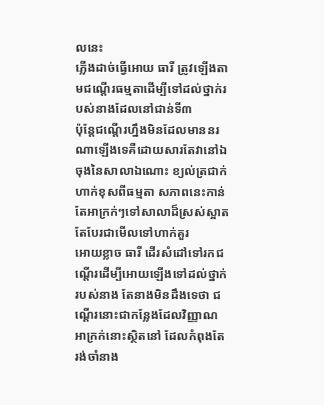លនេះ
ភ្លើងដាច់ធ្វើអោយ ធារី ត្រូវឡើងតាមជណ្ដើរធម្មតាដើម្បីទៅដល់ថ្នាក់របស់នាងដែលនៅជាន់ទី៣
ប៉ុន្តែជណ្ដើរហ្នឹងមិនដែលមាននរណាឡើងទេគឺដោយសារតែវានៅឯចុងនៃសាលាឯណោះ ខ្យល់ត្រជាក់
ហាក់ខុសពីធម្មតា សភាពនេះកាន់តែអាក្រក់ៗទៅសាលាដ៏ស្រស់ស្អាតតែបែរជាមើលទៅហាក់គួរ
អោយខ្លាច ធារី ដើរសំដៅទៅរកជណ្ដើរដើម្បីអោយឡើងទៅដល់ថ្នាក់របស់នាង តែនាងមិនដឹងទេថា ជណ្ដើរនោះជាកន្លែងដែលវិញ្ញាណអាក្រក់នោះស្ថិតនៅ ដែលកំពុងតែរង់ចាំនាង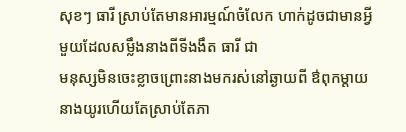សុខៗ ធារី ស្រាប់តែមានអារម្មណ៍ចំលែក ហាក់ដូចជាមានអ្វីមួយដែលសម្លឹងនាងពីទីងងឹត ធារី ជា
មនុស្សមិនចេះខ្លាចព្រោះនាងមករស់នៅឆ្ងាយពី ឳពុកម្ដាយ នាងយូរហើយតែស្រាប់តែភា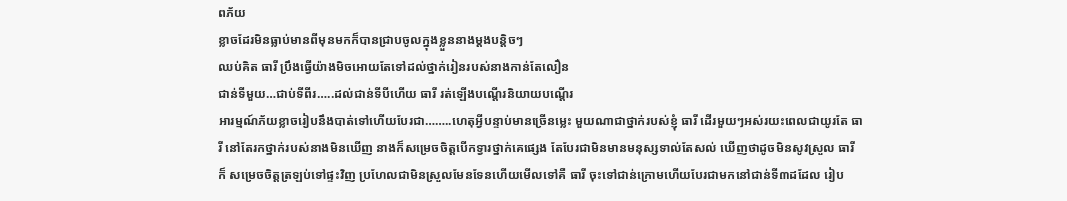ពភ័យ
ខ្លាចដែរមិនធ្លាប់មានពីមុនមកក៏បានជ្រាបចូលក្នុងខ្លួននាងម្ដងបន្តិចៗ
ឈប់គិត ធារី ប្រឹងធ្វើយ៉ាងមិចអោយតែទៅដល់ថ្នាក់រៀនរបស់នាងកាន់តែលឿន
ជាន់ទីមួយ…ជាប់ទីពីរ…..ដល់ជាន់ទីបីហើយ ធារី រត់ឡើងបណ្ដើរនិយាយបណ្ដើរ
អារម្មណ៍ភ័យខ្លាចរៀបនឹងបាត់ទៅហើយបែរជា……..ហេតុអ្វីបន្ទាប់មានច្រើនម្លេះ មួយណាជាថ្នាក់របស់ខ្ញុំ ធារី ដើរមួយៗអស់រយះពេលជាយូរតែ ធារី នៅតែរកថ្នាក់របស់នាងមិនឃើញ នាងក៏សម្រេចចិត្តបើកទ្វារថ្នាក់គេផ្សេង តែបែរជាមិនមានមនុស្សទាល់តែសល់ ឃើញថាដូចមិនសូវស្រួល ធារី ក៏ សម្រេចចិត្តត្រឡប់ទៅផ្ទះវិញ ប្រហែលជាមិនស្រួលមែនទែនហើយមើលទៅគឺ ធារី ចុះទៅជាន់ក្រោមហើយបែរជាមកនៅជាន់ទី៣ដដែល រៀប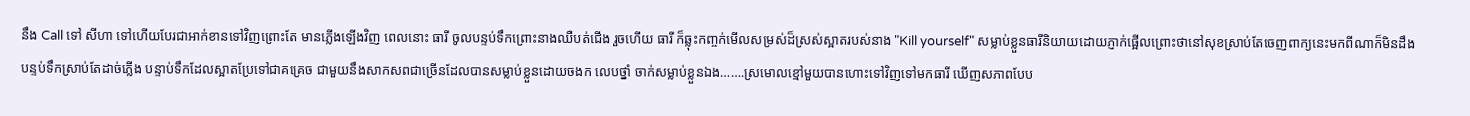នឹង Call ទៅ សីហា ទៅហើយបែរជាអាក់ខានទៅវិញព្រោះតែ មានភ្លើងឡើងវិញ ពេលនោះ ធារី ចូលបន្ទប់ទឹកព្រោះនាងឈឺបត់ជើង រួចហើយ ធារី ក៏ឆ្លុះកញ្ចក់មើលសម្រស់ដ៏ស្រស់ស្អាតរបស់នាង "Kill yourself" សម្លាប់ខ្លួនធារីនិយាយដោយភ្ញាក់ផ្អើលព្រោះថានៅសុខស្រាប់តែចេញពាក្យនេះមកពីណាក៏មិនដឹង បន្ទប់ទឹកស្រាប់តែដាច់ភ្លើង បន្ទាប់ទឹកដែលស្អាតប្រែទៅជាគគ្រេច ជាមួយនឹងសាកសពជាច្រើនដែលបានសម្លាប់ខ្លួនដោយចងក លេបថ្នាំ ចាក់សម្លាប់ខ្លួនឯង…….ស្រមោលខ្មៅមួយបានហោះទៅវិញទៅមកធារី ឃើញសភាពបែប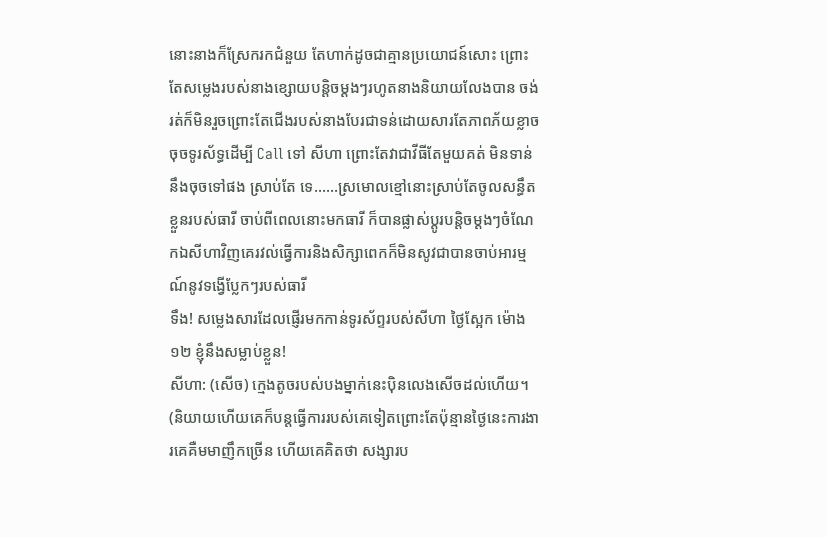នោះនាងក៏ស្រែករកជំនួយ តែហាក់ដូចជាគ្មានប្រយោជន៍សោះ ព្រោះតែសម្លេងរបស់នាងខ្សោយបន្តិចម្ដងៗរហូតនាងនិយាយលែងបាន ចង់រត់ក៏មិនរួចព្រោះតែជើងរបស់នាងបែរជាទន់ដោយសារតែភាពភ័យខ្លាច ចុចទូរស័ទ្ធដើម្បី Call ទៅ សីហា ព្រោះតែវាជាវីធីតែមួយគត់ មិនទាន់នឹងចុចទៅផង ស្រាប់តែ ទេ……ស្រមោលខ្មៅនោះស្រាប់តែចូលសន្ធឹតខ្លួនរបស់ធារី ចាប់ពីពេលនោះមកធារី ក៏បានផ្លាស់ប្ដូរបន្តិចម្ដងៗចំណែកឯសីហាវិញគេរវល់ធ្វើការនិងសិក្សាពេកក៏មិនសូវជាបានចាប់អារម្មណ៍នូវទង្វើប្លែកៗរបស់ធារី
ទឹង! សម្លេងសារដែលផ្ញើរមកកាន់ទូរស័ព្ទរបស់សីហា ថ្ងៃស្អែក ម៉ោង១២ ខ្ញុំនឹងសម្លាប់ខ្លួន!
សីហា: (សើច) ក្មេងតូចរបស់បងម្នាក់នេះប៉ិនលេងសើចដល់ហើយ។ (និយាយហើយគេក៏បន្តធ្វើការរបស់គេទៀតព្រោះតែប៉ុន្មានថ្ងៃនេះការងារគេគឺមមាញឹកច្រើន ហើយគេគិតថា សង្សារប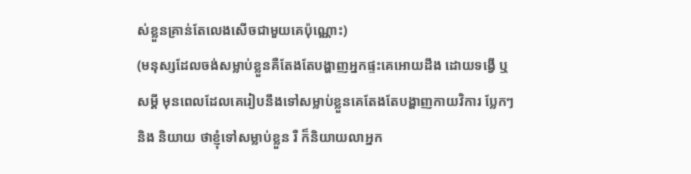ស់ខ្លួនគ្រាន់តែលេងសើចជាមួយគេប៉ុណ្ណោះ)
(មនុស្សដែលចង់សម្លាប់ខ្លួនគឺតែងតែបង្ហាញអ្នកផ្ទះគេអោយដឹង ដោយទង្វើ ឬ សម្ដី មុនពេលដែលគេរៀបនឹងទៅសម្លាប់ខ្លួនគេតែងតែបង្ហាញកាយវិការ ប្លែកៗ និង និយាយ ថាខ្ញុំទៅសម្លាប់ខ្លួន រឺ ក៏និយាយលាអ្នក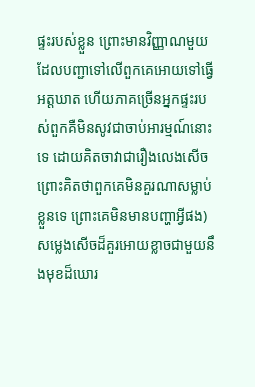ផ្ទះរបស់ខ្លួន ព្រោះមានវិញ្ញាណមួយដែលបញ្ជាទៅលើពួកគេអោយទៅធ្វើអត្តឃាត ហើយភាគច្រើនអ្នកផ្ទះរបស់ពួកគឺមិនសូវជាចាប់អារម្មណ៍នោះទេ ដោយគិតចាវាជារឿងលេងសើច ព្រោះគិតថាពួកគេមិនគួរណាសម្លាប់ខ្លួនទេ ព្រោះគេមិនមានបញ្ហាអ្វីផង)
សម្លេងសើចដ៏គួរអោយខ្លាចជាមួយនឹងមុខដ៏ឃោរ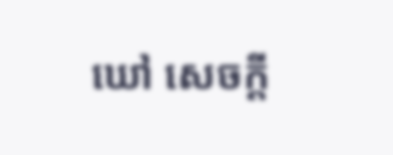ឃៅ សេចក្ដី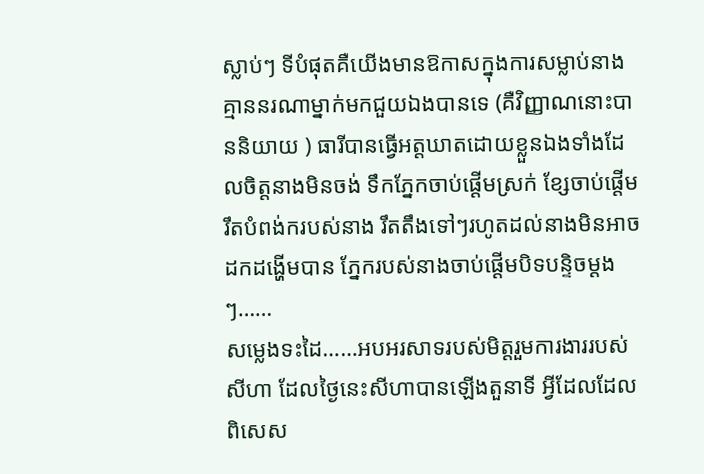ស្លាប់ៗ ទីបំផុតគឺយើងមានឱកាសក្នុងការសម្លាប់នាង គ្មាននរណាម្នាក់មកជួយឯងបានទេ (គឺវិញ្ញាណនោះបាននិយាយ ) ធារីបានធ្វើអត្តឃាតដោយខ្លួនឯងទាំងដែលចិត្តនាងមិនចង់ ទឹកភ្នែកចាប់ផ្ដើមស្រក់ ខ្សែចាប់ផ្ដើមរឹតបំពង់ករបស់នាង រឹតតឹងទៅៗរហូតដល់នាងមិនអាចដកដង្ហើមបាន ភ្នែករបស់នាងចាប់ផ្ដើមបិទបន្ទិចម្ដងៗ……
សម្លេងទះដៃ……អបអរសាទរបស់មិត្តរួមការងាររបស់សីហា ដែលថ្ងៃនេះសីហាបានឡើងតួនាទី អ្វីដែលដែលពិសេស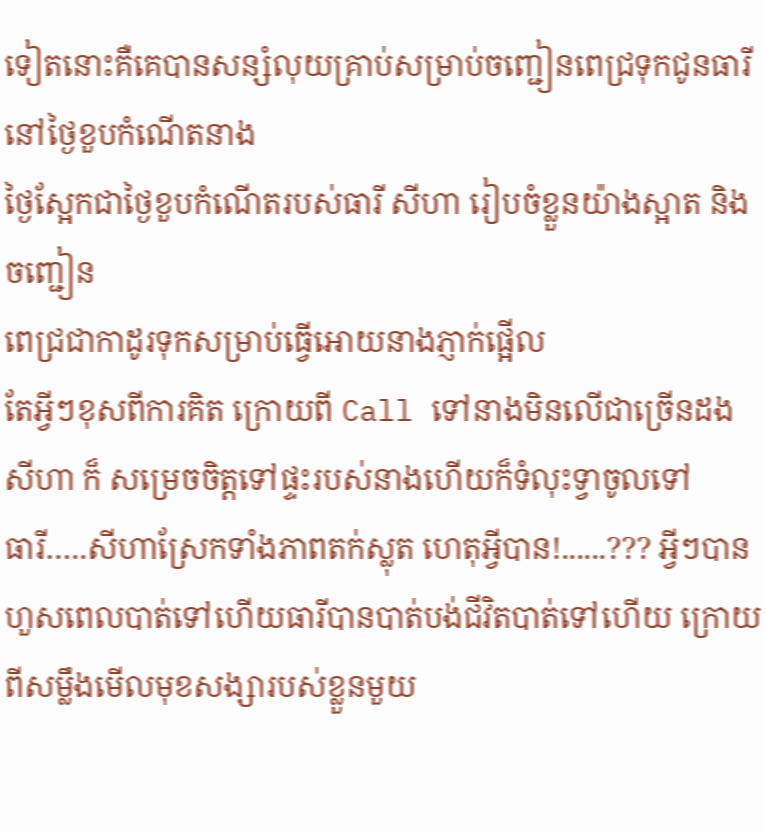ទៀតនោះគឺគេបានសន្សំលុយគ្រាប់សម្រាប់ចញ្ជៀនពេជ្រទុកជូនធារីនៅថ្ងៃខួបកំណើតនាង
ថ្ងៃស្អែកជាថ្ងៃខួបកំណើតរបស់ធារី សីហា រៀបចំខ្លួនយ៉ាងស្អាត និង ចញ្ជៀន
ពេជ្រជាកាដូរទុកសម្រាប់ធ្វើអោយនាងភ្ញាក់ផ្អើល
តែអ្វីៗខុសពីការគិត ក្រោយពី Call ទៅនាងមិនលើជាច្រើនដង សីហា ក៏ សម្រេចចិត្តទៅផ្ទះរបស់នាងហើយក៏ទំលុះទ្វាចូលទៅ
ធារី…..សីហាស្រែកទាំងភាពតក់ស្លុត ហេតុអ្វីបាន!......??? អ្វីៗបានហួសពេលបាត់ទៅហើយធារីបានបាត់បង់ជីវិតបាត់ទៅហើយ ក្រោយពីសម្លឹងមើលមុខសង្សារបស់ខ្លួនមួយ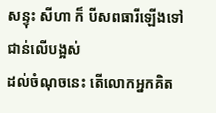សន្ទុះ សីហា ក៏ បីសពធារីឡើងទៅជាន់លើបង្អស់
ដល់ចំណុចនេះ តើលោកអ្នកគិត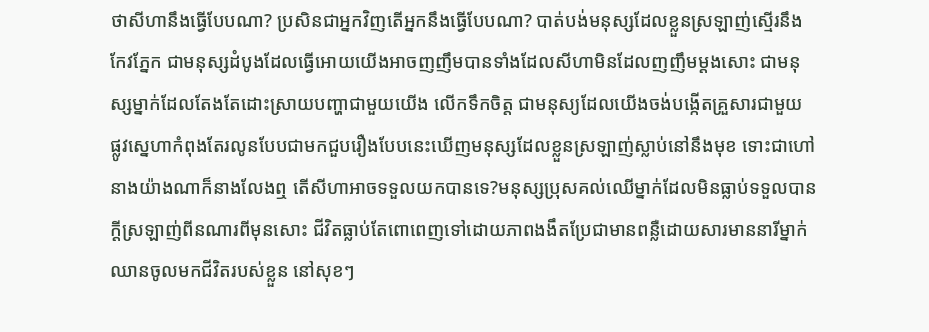ថាសីហានឹងធ្វើបែបណា? ប្រសិនជាអ្នកវិញតើអ្នកនឹងធ្វើបែបណា? បាត់បង់មនុស្សដែលខ្លួនស្រឡាញ់ស្មើរនឹងកែវភ្នែក ជាមនុស្សដំបូងដែលធ្វើអោយយើងអាចញញឹមបានទាំងដែលសីហាមិនដែលញញឹមម្ដងសោះ ជាមនុស្សម្នាក់ដែលតែងតែដោះស្រាយបញ្ហាជាមួយយើង លើកទឹកចិត្ត ជាមនុស្យដែលយើងចង់បង្កើតគ្រួសារជាមួយ ផ្លូវស្នេហាកំពុងតែរលូនបែបជាមកជួបរឿងបែបនេះឃើញមនុស្សដែលខ្លួនស្រឡាញ់ស្លាប់នៅនឹងមុខ ទោះជាហៅនាងយ៉ាងណាក៏នាងលែងឮ តើសីហាអាចទទួលយកបានទេ?មនុស្សប្រុសគល់ឈើម្នាក់ដែលមិនធ្លាប់ទទួលបានក្ដីស្រឡាញ់ពីនណារពីមុនសោះ ជីវិតធ្លាប់តែពោពេញទៅដោយភាពងងឹតប្រែជាមានពន្លឺដោយសារមាននារីម្នាក់ឈានចូលមកជីវិតរបស់ខ្លួន នៅសុខៗ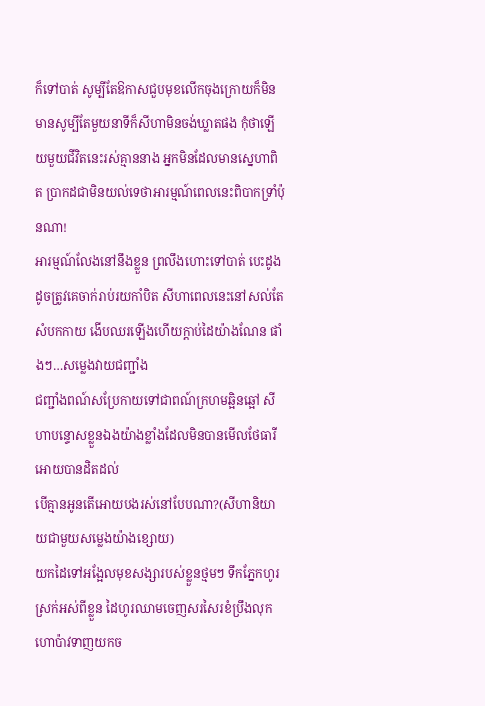ក៏ទៅបាត់ សូម្បីតែឱកាសជួបមុខលើកចុងក្រោយក៏មិនមានសូម្បីតែមួយនាទីក៏សីហាមិនចង់ឃ្លាតផង កុំថាឡើយមួយជីវិតនេះរស់គ្មាននាង អ្នកមិនដែលមានស្នេហាពិត ប្រាកដជាមិនយល់ទេថាអារម្មណ៍ពេលនេះពិបាកទ្រាំប៉ុនណា!
អារម្មណ៍លែងនៅនឹងខ្លួន ព្រលឹងហោះទៅបាត់ បេះដូងដូចត្រូវគេចាក់រាប់រយកាំបិត សីហាពេលនេះនៅសល់តែសំបកកាយ ងើបឈរឡើងហើយក្ដាប់ដៃយ៉ាងណែន ផាំងៗ…សម្លេងវាយជញ្ជាំង
ជញ្ជាំងពណ៍សប្រែកាយទៅជាពណ៍ក្រហមឆ្អិនឆ្អៅ សីហាបន្ទោសខ្លួនឯងយ៉ាងខ្លាំងដែលមិនបានមើលថែធារីអោយបានដិតដល់
បើគ្មានអូនតើអោយបងរស់នៅបែបណា?(សីហានិយាយជាមួយសម្លេងយ៉ាងខ្សោយ)
យកដៃទៅអង្អែលមុខសង្សារបស់ខ្លួនថ្មមៗ ទឹកភ្នែកហូរស្រក់អស់ពីខ្លួន ដៃហូរឈាមចេញសរសៃរខំប្រឹងលុកហោប៉ាវទាញយកច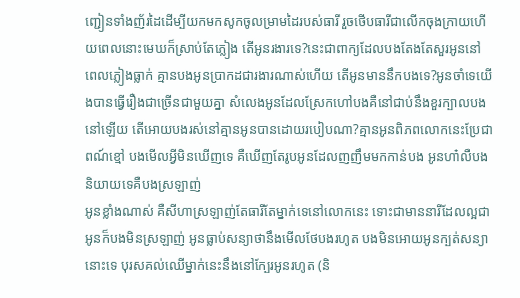ញ្ជៀនទាំងញ័រដៃដើម្បីយកមកសូកចូលម្រាមដៃរបស់ធារី រួចថើបធារីជាលើកចុងក្រាយហើយពេលនោះមេឃក៏ស្រាប់តែភ្លៀង តើអូនរងារទេ?នេះជាពាក្យដែលបងតែងតែសួរអូននៅពេលភ្លៀងធ្លាក់ គ្មានបងអូនប្រាកដជារងារណាស់ហើយ តើអូនមាននឹកបងទេ?អូនចាំទេយើងបានធ្វើរឿងជាច្រើនជាមួយគ្នា សំលេងអូនដែលស្រែកហៅបងគឺនៅជាប់នឹងខួរក្បាលបងនៅឡើយ តើអោយបងរស់នៅគ្មានអូនបានដោយរបៀបណា?គ្មានអូនពិភពលោកនេះប្រែជាពណ៍ខ្មៅ បងមើលអ្វីមិនឃើញទេ គឺឃើញតែរូបអូនដែលញញឹមមកកាន់បង អូនហា៎លឺបងនិយាយទេគឺបងស្រឡាញ់
អូនខ្លាំងណាស់ គឺសីហាស្រឡាញ់តែធារីតែម្នាក់ទេនៅលោកនេះ ទោះជាមាននារីដែលល្អជាអូនក៏បងមិនស្រឡាញ់ អូនធ្លាប់សន្យាថានឹងមើលថែបងរហូត បងមិនអោយអូនក្បត់សន្យានោះទេ បុរសគល់ឈើម្នាក់នេះនឹងនៅក្បែរអូនរហូត (និ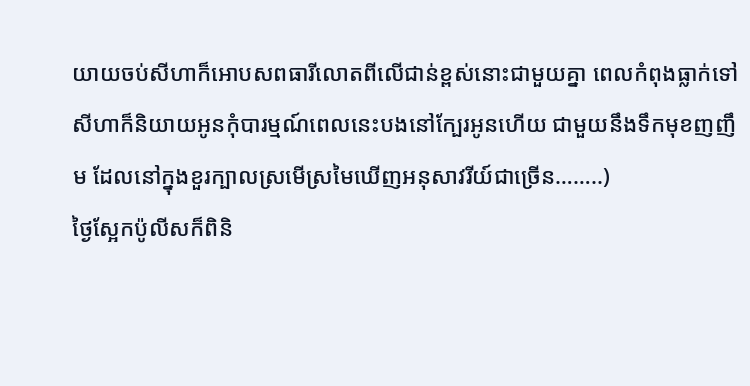យាយចប់សីហាក៏អោបសពធារីលោតពីលើជាន់ខ្ពស់នោះជាមួយគ្នា ពេលកំពុងធ្លាក់ទៅសីហាក៏និយាយអូនកុំបារម្មណ៍ពេលនេះបងនៅក្បែរអូនហើយ ជាមួយនឹងទឹកមុខញញឹម ដែលនៅក្នុងខួរក្បាលស្រមើស្រមៃឃើញអនុសាវរីយ៍ជាច្រើន……..)
ថ្ងៃស្អែកប៉ូលីសក៏ពិនិ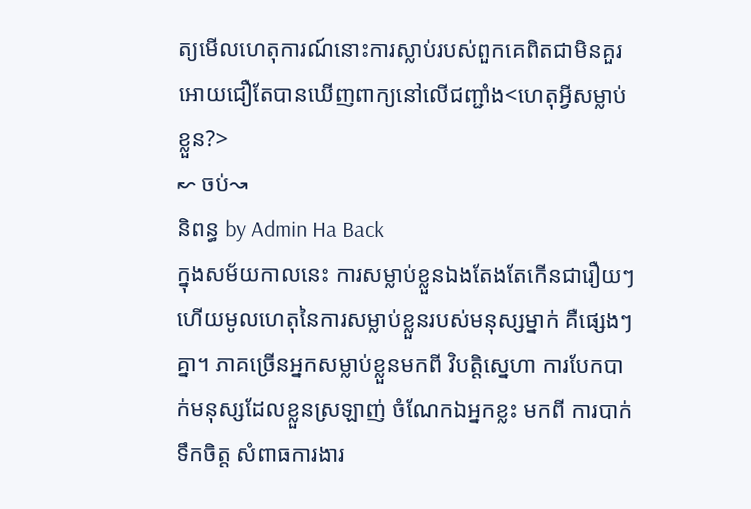ត្យមើលហេតុការណ៍នោះការស្លាប់របស់ពួកគេពិតជាមិនគួរអោយជឿតែបានឃើញពាក្យនៅលើជញ្ជាំង<ហេតុអ្វីសម្លាប់ខ្លួន?>
↜ ចប់↝
និពន្ធ by Admin Ha Back
ក្នុងសម័យកាលនេះ ការសម្លាប់ខ្លួនឯងតែងតែកើនជារឿយៗ ហើយមូលហេតុនៃការសម្លាប់ខ្លួនរបស់មនុស្សម្នាក់ គឺផ្សេងៗគ្នា។ ភាគច្រើនអ្នកសម្លាប់ខ្លួនមកពី វិបត្តិស្នេហា ការបែកបាក់មនុស្សដែលខ្លួនស្រឡាញ់ ចំណែកឯអ្នកខ្លះ មកពី ការបាក់ទឹកចិត្ត សំពាធការងារ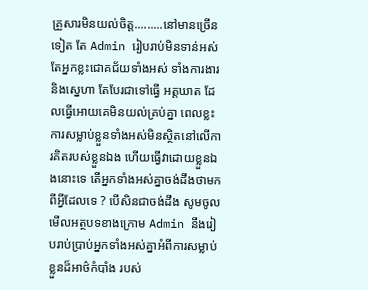គ្រួសារមិនយល់ចិត្ត.........នៅមានច្រើនទៀត តែ Admin រៀបរាប់មិនទាន់អស់ តែអ្នកខ្លះជោគជ័យទាំងអស់ ទាំងការងារនិងស្នេហា តែបែរជាទៅធ្វើ អត្តឃាត ដែលធ្វើអោយគេមិនយល់គ្រប់គ្នា ពេលខ្លះការសម្លាប់ខ្លួនទាំងអស់មិនស្ថិតនៅលើការគិតរបស់ខ្លួនឯង ហើយធ្វើវាដោយខ្លួនឯងនោះទេ តើអ្នកទាំងអស់គ្នាចង់ដឹងថាមកពីអ្វីដែលទេ ? បើសិនជាចង់ដឹង សូមចូលមើលអត្ថបទខាងក្រោម Admin នឹងរៀបរាប់ប្រាប់អ្នកទាំងអស់គ្នាអំពីការសម្លាប់ខ្លួនដ៏អាថ៌កំបាំង របស់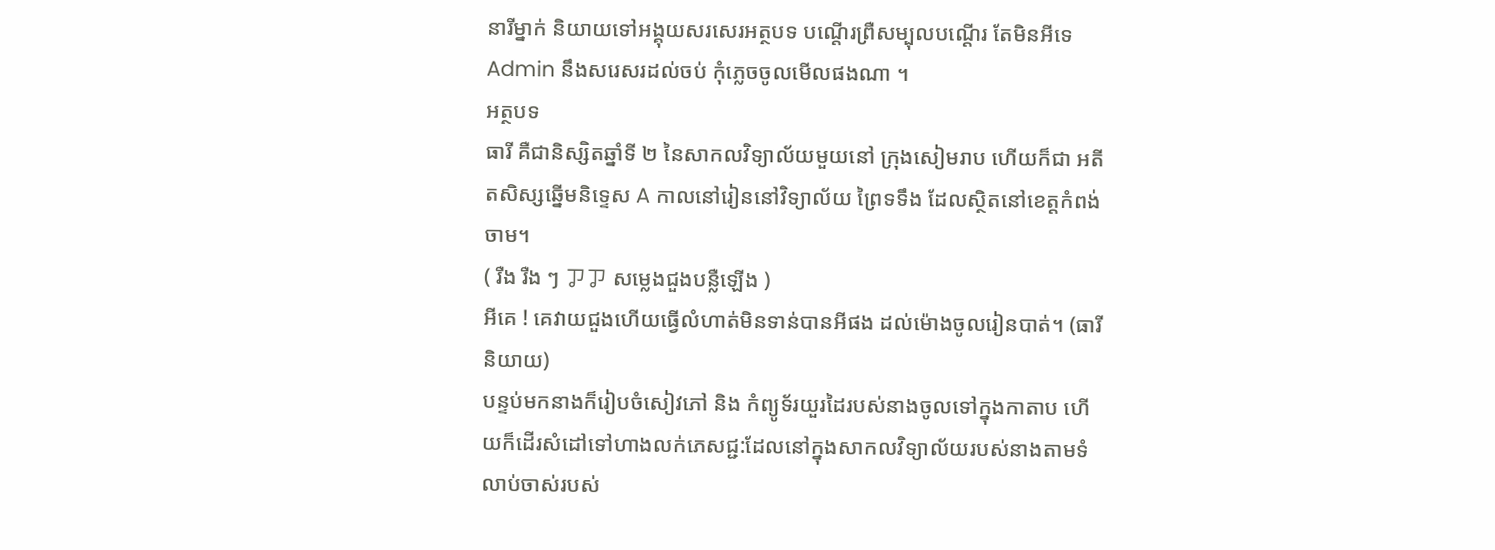នារីម្នាក់ និយាយទៅអង្គុយសរសេរអត្ថបទ បណ្តើរព្រឺសម្បុលបណ្ដើរ តែមិនអីទេ Admin នឹងសរេសរដល់ចប់ កុំភ្លេចចូលមើលផងណា ។
អត្ថបទ
ធារី គឺជានិស្សិតឆ្នាំទី ២ នៃសាកលវិទ្យាល័យមួយនៅ ក្រុងសៀមរាប ហើយក៏ជា អតីតសិស្សឆ្នើមនិទេ្ទស A កាលនៅរៀននៅវិទ្យាល័យ ព្រៃទទឹង ដែលស្ថិតនៅខេត្តកំពង់ចាម។
( រឺង រឺង ៗ ㆡㆡ សម្លេងជួងបន្លឺឡើង )
អីគេ ! គេវាយជួងហើយធ្វើលំហាត់មិនទាន់បានអីផង ដល់ម៉ោងចូលរៀនបាត់។ (ធារី និយាយ)
បន្ទប់មកនាងក៏រៀបចំសៀវភៅ និង កំព្យូទ័រយួរដៃរបស់នាងចូលទៅក្នុងកាតាប ហើយក៏ដើរសំដៅទៅហាងលក់ភេសជ្ជ:ដែលនៅក្នុងសាកលវិទ្យាល័យរបស់នាងតាមទំលាប់ចាស់របស់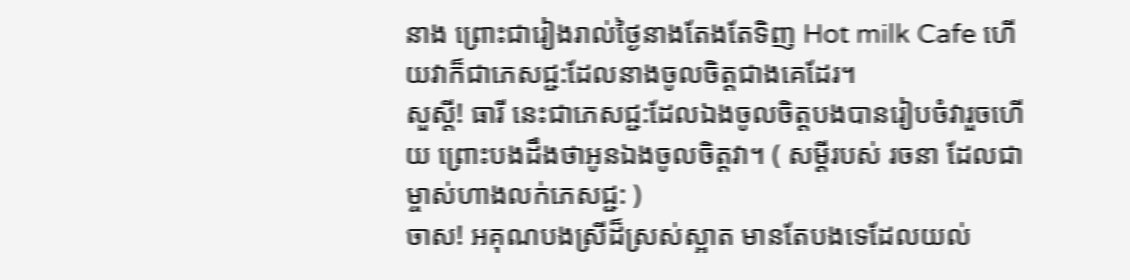នាង ព្រោះជារៀងរាល់ថ្ងៃនាងតែងតែទិញ Hot milk Cafe ហើយវាក៏ជាភេសជ្ជ:ដែលនាងចូលចិត្តជាងគេដែរ។
សួស្ដី! ធារី នេះជាភេសជ្ជ:ដែលឯងចូលចិត្តបងបានរៀបចំវារួចហើយ ព្រោះបងដឹងថាអូនឯងចូលចិត្តវា។ ( សម្ដីរបស់ រចនា ដែលជាម្ចាស់ហាងលក់ភេសជ្ជ: )
ចាស! អគុណបងស្រីដ៏ស្រស់ស្អាត មានតែបងទេដែលយល់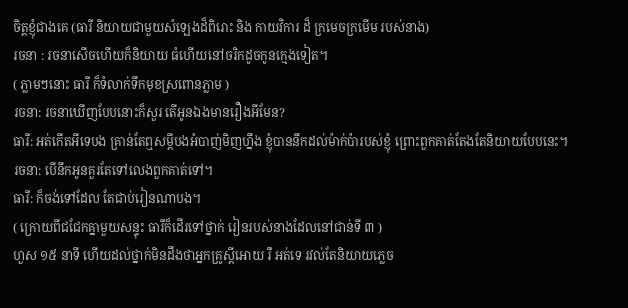ចិត្តខ្ញុំជាងគេ (ធារី និយាយជាមួយសំឡេងដ៏ពិរោះ និង កាយវិការ ដ៏ ក្រមេចក្រមើម របស់នាង)
រចនា : រចនាសើចហើយក៏និយាយ ធំហើយនៅចរិកដូចកូនក្មេងទៀត។
( ភ្លាមៗនោះ ធារី ក៏ទំលាក់ទឹកមុខស្រពោនភ្លាម )
រចនា: រចនាឃើញបែបនោះក៏សួរ តើអូនឯងមានរឿងអីមែន?
ធារី: អត់កើតអីទេបង គ្រាន់តែឮសម្ដីបងអំបាញ់មិញហ្នឹង ខ្ញុំបាននឹកដល់ម៉ាក់ប៉ារបស់ខ្ញុំ ព្រោះពួកគាត់តែងតែនិយាយបែបនេះ។
រចនា: បើនឹកអូនគួរតែទៅលេងពួកគាត់ទៅ។
ធារី: ក៏ចង់ទៅដែល តែជាប់រៀនណាបង។
( ក្រោយពីជជែកគ្នាមួយសន្ទុះ ធារីក៏ដើរទៅថ្នាក់ រៀនរបស់នាងដែលនៅជាន់ទី ៣ )
ហួស ១៥ នាទី ហើយដល់ថ្នាក់មិនដឹងថាអ្នកគ្រូស្ដីអោយ រឺ អត់ទេ រវល់តែនិយាយភ្លេច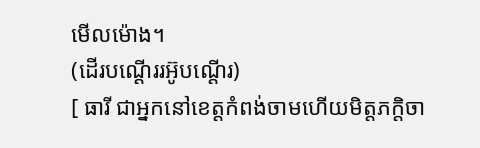មើលម៉ោង។
(ដើរបណ្ដើររអ៊ូបណ្ដើរ)
[ ធារី ជាអ្នកនៅខេត្តកំពង់ចាមហើយមិត្តភក្តិចា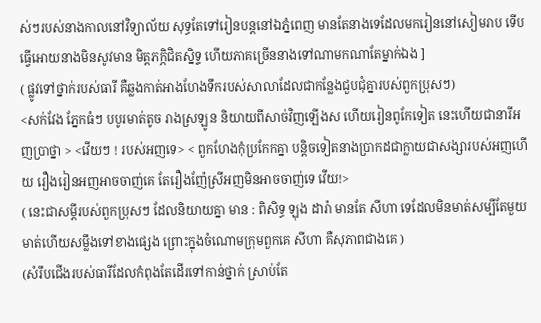ស់ៗរបស់នាងកាលនៅវិទ្យាល័យ សុទ្ធតែទៅរៀនបន្តនៅឯភ្នំពេញ មានតែនាងទេដែលមករៀននៅសៀមរាប ទើបធ្វើអោយនាងមិនសូវមាន មិត្តភក្ភិជិតស្និទ្ទ ហើយភាគច្រើននាងទៅណាមកណាតែម្នាក់ឯង ]
( ផ្លូវទៅថ្នាក់របស់ធារី គឺឆ្លងកាត់អាងហែងទឹករបស់សាលាដែលជាកន្លែងជួបជុំគ្នារបស់ពួកប្រុសៗ)
<សក់វែង ភ្នែកធំៗ បបូរមាត់តូច រាងស្រឡូន និយាយពីសាច់វិញឡើងស ហើយរៀនពូកែទៀត នេះហើយជានារីអញប្រាថ្នា > <វើយៗ ! របស់អញទេ> < ពួកហែងកុំប្រកែកគ្នា បន្តិចទៀតនាងប្រាកដជាក្លាយជាសង្សារបស់អញហើយ រឿងរៀនអញអាចចាញ់គេ តែរឿងញ៉ែស្រីអញមិនអាចចាញ់ទេ វើយ!>
( នេះជាសម្ដីរបស់ពួកប្រុសៗ ដែលនិយាយគ្នា មាន : ពិសិទ្ធ ឡុង ដារ៉ា មានតែ សីហា ទេដែលមិនមាត់សម្បីតែមួយមាត់ហើយសម្លឹងទៅខាងផ្សេង ព្រោះក្នុងចំណោមក្រុមពួកគេ សីហា គឺសុភាពជាងគេ )
(សំរឹបជើងរបស់ធារីដែលកំពុងតែដើរទៅកាន់ថ្នាក់ ស្រាប់តែ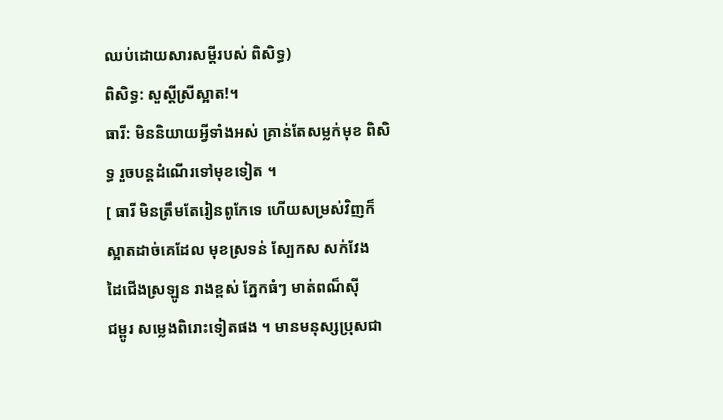ឈប់ដោយសារសម្ដីរបស់ ពិសិទ្ធ)
ពិសិទ្ធ: សួស្ដីស្រីស្អាត!។
ធារី: មិននិយាយអ្វីទាំងអស់ គ្រាន់តែសម្លក់មុខ ពិសិទ្ធ រួចបន្តដំណើរទៅមុខទៀត ។
[ ធារី មិនត្រឹមតែរៀនពូកែទេ ហើយសម្រស់វិញក៏
ស្អាតដាច់គេដែល មុខស្រទន់ ស្បែកស សក់វែង
ដៃជើងស្រឡូន រាងខ្ពស់ ភ្នែកធំៗ មាត់ពណ៏ស៊ី
ជម្ពូរ សម្លេងពិរោះទៀតផង ។ មានមនុស្សប្រុសជា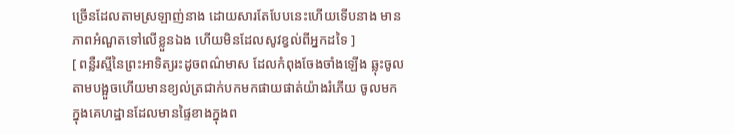ច្រើនដែលតាមស្រឡាញ់នាង ដោយសារតែបែបនេះហើយទើបនាង មានភាពអំណួតទៅលើខ្លួនឯង ហើយមិនដែលសូវខ្វល់ពីអ្នកដទៃ ]
[ ពន្លឺរស្មីនៃព្រះអាទិត្យរះដូចពណ៌មាស ដែលកំពុងចែងចាំងឡើង ឆ្លុះចូលតាមបង្អួចហើយមានខ្យល់ត្រជាក់បកមកផាយផាត់យ៉ាងរំភើយ ចូលមកក្នុងគេហដ្ឋានដែលមានផ្ទៃខាងក្នុងព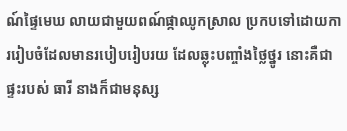ណ៍ផ្ទៃមេឃ លាយជាមួយពណ៍ផ្កាឈូកស្រាល ប្រកបទៅដោយការរៀបចំដែលមានរបៀបរៀបរយ ដែលឆ្លុះបញ្ចាំងថ្លៃថ្នូរ នោះគឺជាផ្ទះរបស់ ធារី នាងក៏ជាមនុស្ស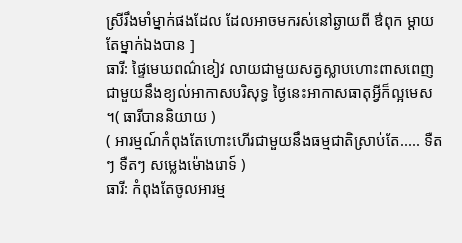ស្រីរឹងមាំម្នាក់ផងដែល ដែលអាចមករស់នៅឆ្ងាយពី ឳពុក ម្ដាយ តែម្នាក់ឯងបាន ]
ធារី: ផ្ទៃមេឃពណ៌ខៀវ លាយជាមួយសត្វស្លាបហោះពាសពេញ ជាមួយនឹងខ្យល់អាកាសបរិសុទ្ធ ថ្ងៃនេះអាកាសធាតុអ្វីក៏ល្អមេស ។( ធារីបាននិយាយ )
( អារម្មណ៍កំពុងតែហោះហើរជាមួយនឹងធម្មជាតិស្រាប់តែ..... ទឺតៗ ទឺតៗ សម្លេងម៉ោងរោទ៍ )
ធារី: កំពុងតែចូលអារម្ម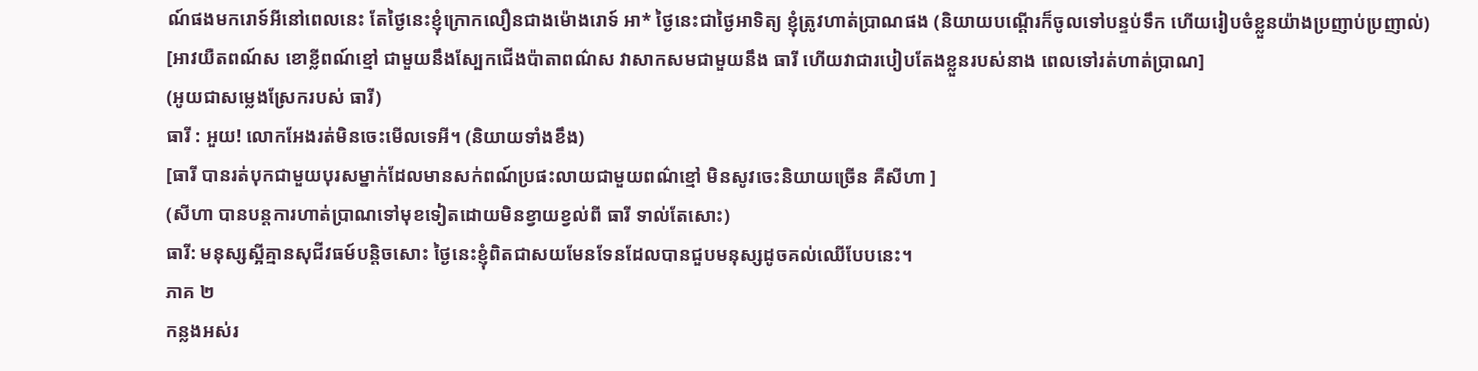ណ៍ផងមករោទ៍អីនៅពេលនេះ តែថ្ងៃនេះខ្ញុំក្រោកលឿនជាងម៉ោងរោទ៍ អា* ថ្ងៃនេះជាថ្ងៃអាទិត្យ ខ្ញុំត្រូវហាត់ប្រាណផង (និយាយបណ្ដើរក៏ចូលទៅបន្ទប់ទឹក ហើយរៀបចំខ្លួនយ៉ាងប្រញាប់ប្រញាល់)
[អាវយឺតពណ៍ស ខោខ្លីពណ៍ខ្មៅ ជាមួយនឹងស្បែកជើងប៉ាតាពណ៌ស វាសាកសមជាមួយនឹង ធារី ហើយវាជារបៀបតែងខ្លួនរបស់នាង ពេលទៅរត់ហាត់ប្រាណ]
(អូយជាសម្លេងស្រែករបស់ ធារី)
ធារី : អួយ! លោកអែងរត់មិនចេះមើលទេអី។ (និយាយទាំងខឹង)
[ធារី បានរត់បុកជាមួយបុរសម្នាក់ដែលមានសក់ពណ៍ប្រផះលាយជាមួយពណ៌ខ្មៅ មិនសូវចេះនិយាយច្រើន គឺសីហា ]
(សីហា បានបន្តការហាត់ប្រាណទៅមុខទៀតដោយមិនខ្វាយខ្វល់ពី ធារី ទាល់តែសោះ)
ធារី: មនុស្សស្អីគ្មានសុជីវធម៍បន្តិចសោះ ថ្ងៃនេះខ្ញុំពិតជាសយមែនទែនដែលបានជួបមនុស្សដូចគល់ឈើបែបនេះ។
ភាគ ២
កន្លងអស់រ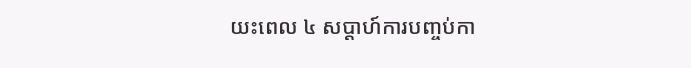យះពេល ៤ សប្ដាហ៍ការបញ្ចប់កា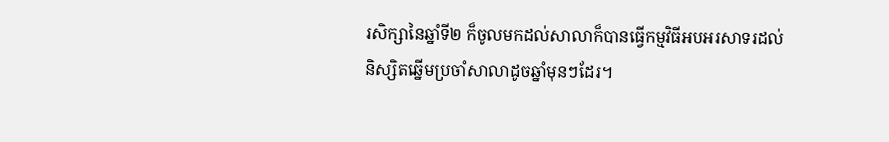រសិក្សានៃឆ្នាំទី២ ក៏ចូលមកដល់សាលាក៏បានធ្វើកម្មវិធីអបអរសាទរដល់និស្សិតឆ្នើមប្រចាំសាលាដូចឆ្នាំមុនៗដែរ។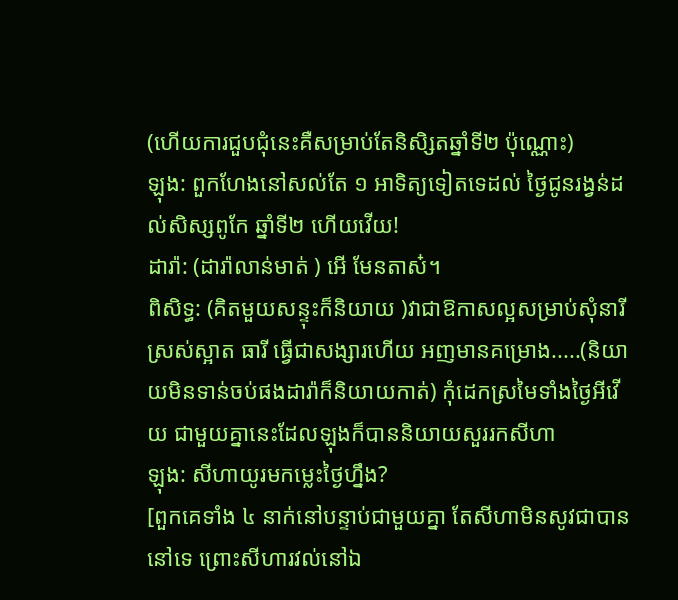(ហើយការជួបជុំនេះគឺសម្រាប់តែនិសិ្សតឆ្នាំទី២ ប៉ុណ្ណោះ)
ឡុង: ពួកហែងនៅសល់តែ ១ អាទិត្យទៀតទេដល់ ថ្ងៃជូនរង្វន់ដល់សិស្សពូកែ ឆ្នាំទី២ ហើយវើយ!
ដារ៉ា: (ដារ៉ាលាន់មាត់ ) អើ មែនតាស៎។
ពិសិទ្ធ: (គិតមួយសន្ទុះក៏និយាយ )វាជាឱកាសល្អសម្រាប់សុំនារីស្រស់ស្អាត ធារី ធ្វើជាសង្សារហើយ អញមានគម្រោង.....(និយាយមិនទាន់ចប់ផងដារ៉ាក៏និយាយកាត់) កុំដេកស្រមៃទាំងថ្ងៃអីវើយ ជាមួយគ្នានេះដែលឡុងក៏បាននិយាយសួររកសីហា
ឡុង: សីហាយូរមកម្លេះថ្ងៃហ្នឹង?
[ពួកគេទាំង ៤ នាក់នៅបន្ទាប់ជាមួយគ្នា តែសីហាមិនសូវជាបាននៅទេ ព្រោះសីហារវល់នៅឯ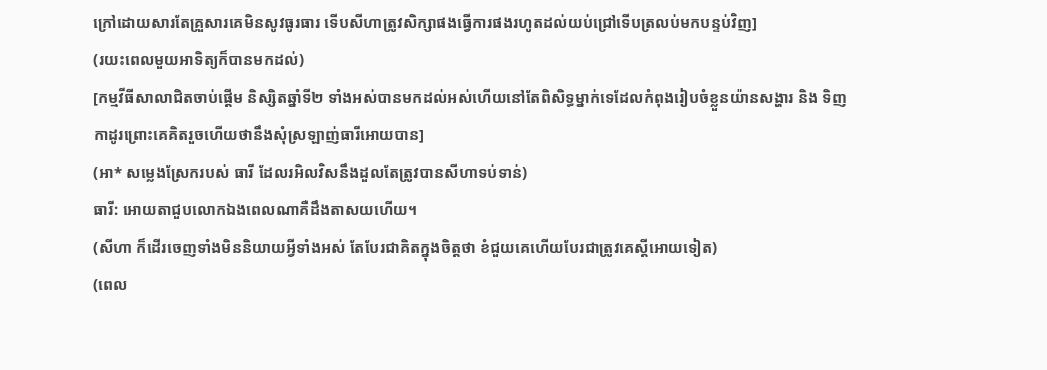ក្រៅដោយសារតែគ្រួសារគេមិនសូវធូរធារ ទើបសីហាត្រូវសិក្សាផងធ្វើការផងរហូតដល់យប់ជ្រៅទើបត្រលប់មកបន្ទប់វិញ]
(រយះពេលមួយអាទិត្យក៏បានមកដល់)
[កម្មវីធីសាលាជិតចាប់ផ្ដើម និស្សិតឆ្នាំទី២ ទាំងអស់បានមកដល់អស់ហើយនៅតែពិសិទ្ធម្នាក់ទេដែលកំពុងរៀបចំខ្លួនយ៉ានសង្ហារ និង ទិញកាដូរព្រោះគេគិតរួចហើយថានឹងសុំស្រឡាញ់ធារីអោយបាន]
(អា* សម្លេងស្រែករបស់ ធារី ដែលរអិលវិសនឹងដួលតែត្រូវបានសីហាទប់ទាន់)
ធារី: អោយតាជួបលោកឯងពេលណាគឺដឹងតាសយហើយ។
(សីហា ក៏ដើរចេញទាំងមិននិយាយអ្វីទាំងអស់ តែបែរជាគិតក្នុងចិត្តថា ខំជួយគេហើយបែរជាត្រូវគេស្ដីអោយទៀត)
(ពេល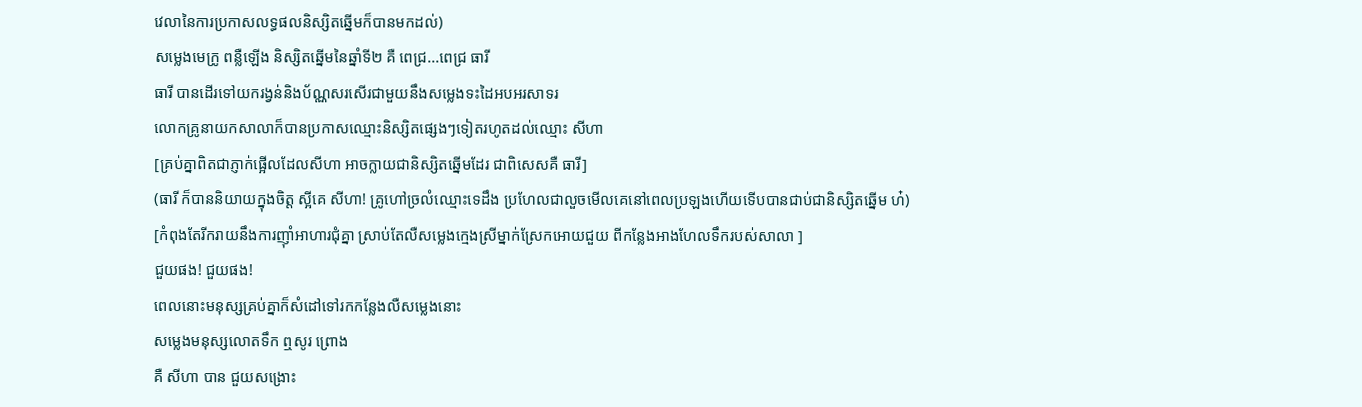វេលានៃការប្រកាសលទ្ធផលនិស្សិតឆ្នើមក៏បានមកដល់)
សម្លេងមេក្រូ ពន្លឺឡើង និស្សិតឆ្នើមនៃឆ្នាំទី២ គឺ ពេជ្រ...ពេជ្រ ធារី
ធារី បានដើរទៅយករង្វន់និងប័ណ្ណសរសើរជាមួយនឹងសម្លេងទះដៃអបអរសាទរ
លោកគ្រូនាយកសាលាក៏បានប្រកាសឈ្មោះនិស្សិតផ្សេងៗទៀតរហូតដល់ឈ្មោះ សីហា
[គ្រប់គ្នាពិតជាភ្ញាក់ផ្អើលដែលសីហា អាចក្លាយជានិស្សិតឆ្នើមដែរ ជាពិសេសគឺ ធារី]
(ធារី ក៏បាននិយាយក្នុងចិត្ត ស្អីគេ សីហា! គ្រូហៅច្រលំឈ្មោះទេដឹង ប្រហែលជាលួចមើលគេនៅពេលប្រឡងហើយទើបបានជាប់ជានិស្សិតឆ្នើម ហ៎)
[កំពុងតែរីករាយនឹងការញុាំអាហារជុំគ្នា ស្រាប់តែលឺសម្លេងក្មេងស្រីម្នាក់ស្រែកអោយជួយ ពីកន្លែងអាងហែលទឹករបស់សាលា ]
ជួយផង! ជួយផង!
ពេលនោះមនុស្សគ្រប់គ្នាក៏សំដៅទៅរកកន្លែងលឺសម្លេងនោះ
សម្លេងមនុស្សលោតទឹក ឮសូរ ព្រោង
គឺ សីហា បាន ជួយសង្រោះ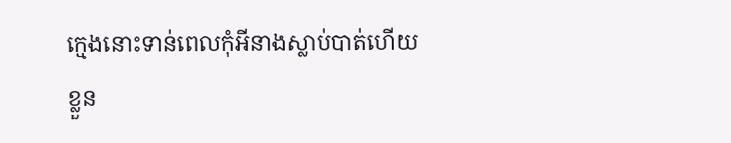ក្មេងនោះទាន់ពេលកុំអីនាងស្លាប់បាត់ហើយ
ខ្លួន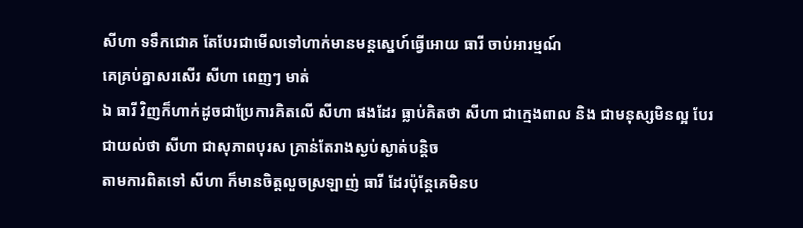សីហា ទទឹកជោគ តែបែរជាមើលទៅហាក់មានមន្តសេ្នហ៍ធ្វើអោយ ធារី ចាប់អារម្មណ៍
គេគ្រប់គ្នាសរសើរ សីហា ពេញៗ មាត់
ឯ ធារី វិញក៏ហាក់ដូចជាប្រែការគិតលើ សីហា ផងដែរ ធ្លាប់គិតថា សីហា ជាក្មេងពាល និង ជាមនុស្សមិនល្អ បែរជាយល់ថា សីហា ជាសុភាពបុរស គ្រាន់តែរាងស្ងប់ស្ងាត់បន្តិច
តាមការពិតទៅ សីហា ក៏មានចិត្តលួចស្រឡាញ់ ធារី ដែរប៉ុន្តែគេមិនប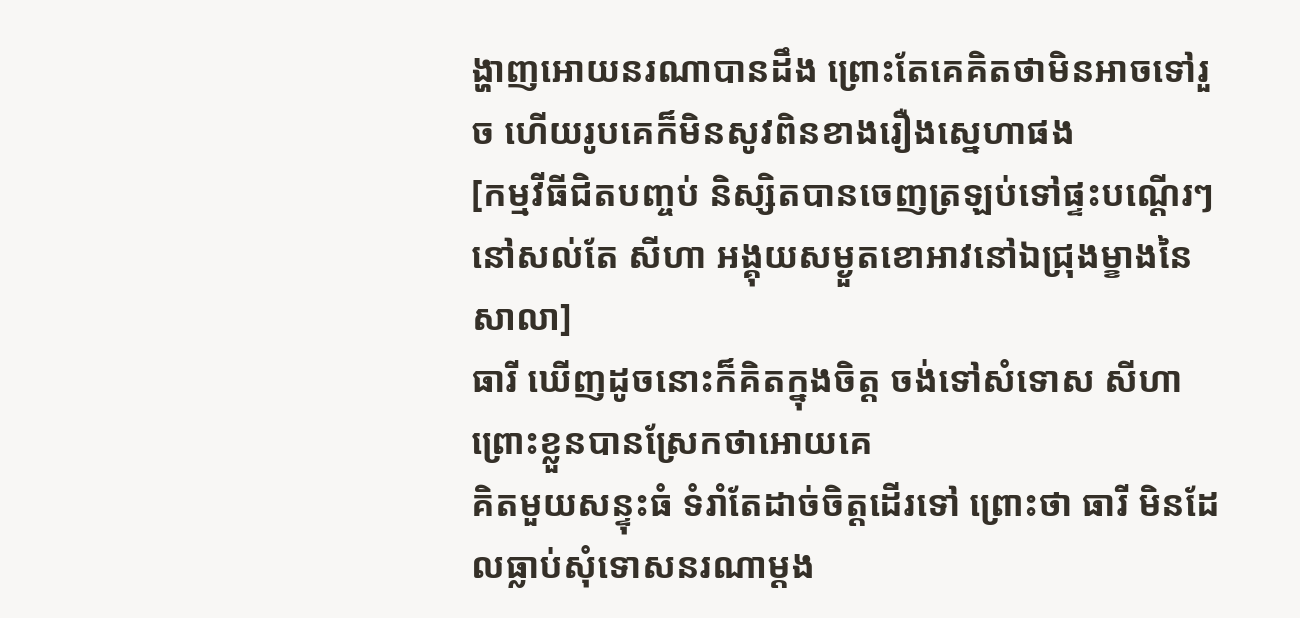ង្ហាញអោយនរណាបានដឹង ព្រោះតែគេគិតថាមិនអាចទៅរួច ហើយរូបគេក៏មិនសូវពិនខាងរឿងស្នេហាផង
[កម្មវីធីជិតបញ្ចប់ និស្សិតបានចេញត្រឡប់ទៅផ្ទះបណ្ដើរៗ នៅសល់តែ សីហា អង្គុយសម្ងួតខោអាវនៅឯជ្រុងម្ខាងនៃសាលា]
ធារី ឃើញដូចនោះក៏គិតក្នុងចិត្ត ចង់ទៅសំទោស សីហា ព្រោះខ្លួនបានស្រែកថាអោយគេ
គិតមួយសន្ទុះធំ ទំរាំតែដាច់ចិត្តដើរទៅ ព្រោះថា ធារី មិនដែលធ្លាប់សុំទោសនរណាម្ដង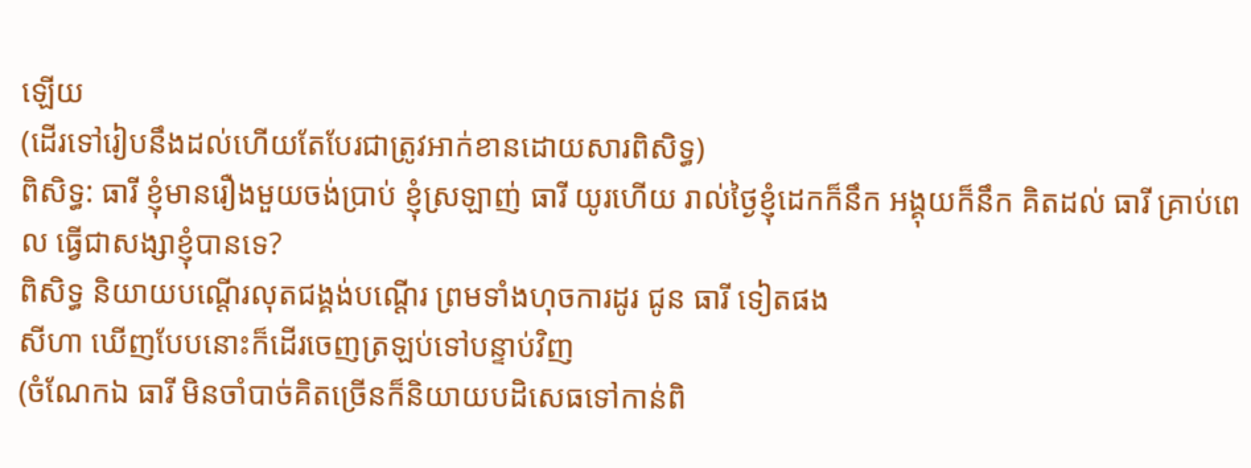ឡើយ
(ដើរទៅរៀបនឹងដល់ហើយតែបែរជាត្រូវអាក់ខានដោយសារពិសិទ្ធ)
ពិសិទ្ធ: ធារី ខ្ញុំមានរឿងមួយចង់ប្រាប់ ខ្ញុំស្រឡាញ់ ធារី យូរហើយ រាល់ថ្ងៃខ្ញុំដេកក៏នឹក អង្គុយក៏នឹក គិតដល់ ធារី គ្រាប់ពេល ធ្វើជាសង្សាខ្ញុំបានទេ?
ពិសិទ្ធ និយាយបណ្ដើរលុតជង្គង់បណ្ដើរ ព្រមទាំងហុចការដូរ ជូន ធារី ទៀតផង
សីហា ឃើញបែបនោះក៏ដើរចេញត្រឡប់ទៅបន្ទាប់វិញ
(ចំណែកឯ ធារី មិនចាំបាច់គិតច្រើនក៏និយាយបដិសេធទៅកាន់ពិ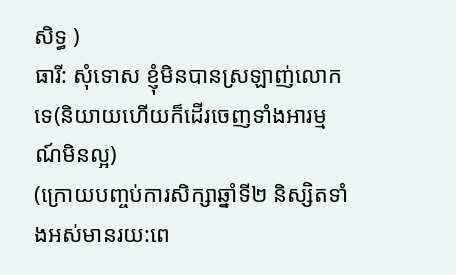សិទ្ធ )
ធារី: សុំទោស ខ្ញុំមិនបានស្រឡាញ់លោកទេ(និយាយហើយក៏ដើរចេញទាំងអារម្មណ៍មិនល្អ)
(ក្រោយបញ្ចប់ការសិក្សាឆ្នាំទី២ និស្សិតទាំងអស់មានរយ:ពេ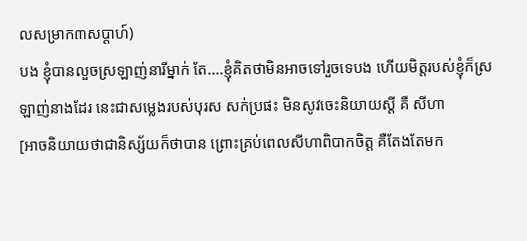លសម្រាក៣សប្ដាហ៍)
បង ខ្ញុំបានលួចស្រឡាញ់នារីម្នាក់ តែ....ខ្ញុំគិតថាមិនអាចទៅរួចទេបង ហើយមិត្តរបស់ខ្ញុំក៏ស្រឡាញ់នាងដែរ នេះជាសម្លេងរបស់បុរស សក់ប្រផះ មិនសូវចេះនិយាយស្ដី គឺ សីហា
[អាចនិយាយថាជានិស្ស័យក៏ថាបាន ព្រោះគ្រប់ពេលសីហាពិបាកចិត្ត គឺតែងតែមក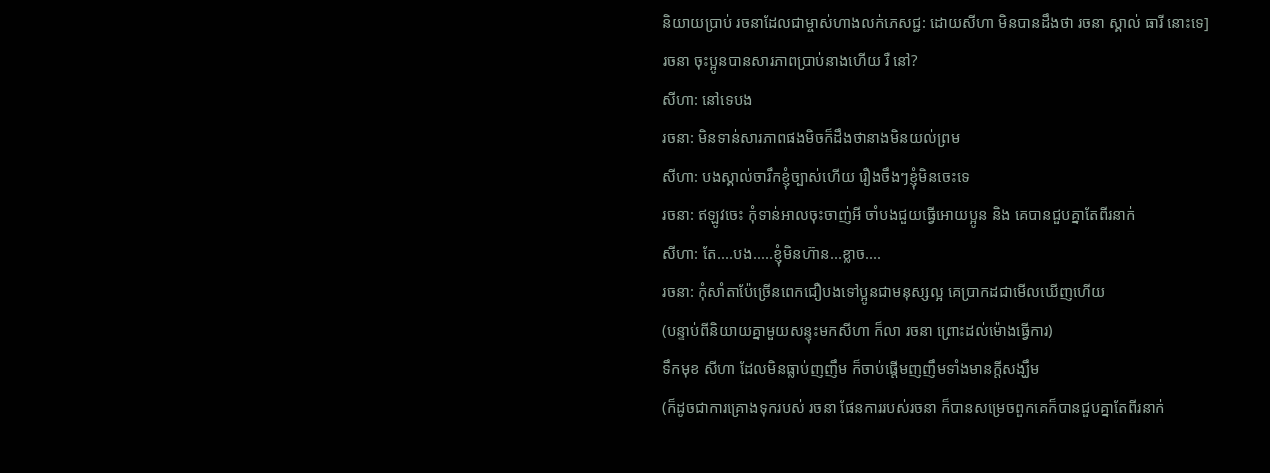និយាយប្រាប់ រចនាដែលជាម្ចាស់ហាងលក់ភេសជ្ជ: ដោយសីហា មិនបានដឹងថា រចនា ស្គាល់ ធារី នោះទេ]
រចនា ចុះប្អូនបានសារភាពប្រាប់នាងហើយ រឺ នៅ?
សីហា: នៅទេបង
រចនា: មិនទាន់សារភាពផងមិចក៏ដឹងថានាងមិនយល់ព្រម
សីហា: បងស្គាល់ចារឹកខ្ញុំច្បាស់ហើយ រឿងចឹងៗខ្ញុំមិនចេះទេ
រចនា: ឥឡូវចេះ កុំទាន់អាលចុះចាញ់អី ចាំបងជួយធ្វើអោយប្អូន និង គេបានជួបគ្នាតែពីរនាក់
សីហា: តែ....បង.....ខ្ញុំមិនហ៊ាន...ខ្លាច....
រចនា: កុំសាំតាប៉ែច្រើនពេកជឿបងទៅប្អូនជាមនុស្សល្អ គេប្រាកដជាមើលឃើញហើយ
(បន្ទាប់ពីនិយាយគ្នាមួយសន្ទុះមកសីហា ក៏លា រចនា ព្រោះដល់ម៉ោងធ្វើការ)
ទឹកមុខ សីហា ដែលមិនធ្លាប់ញញឹម ក៏ចាប់ផ្ដើមញញឹមទាំងមានក្ដីសង្ឃឹម
(ក៏ដូចជាការគ្រោងទុករបស់ រចនា ផែនការរបស់រចនា ក៏បានសម្រេចពួកគេក៏បានជួបគ្នាតែពីរនាក់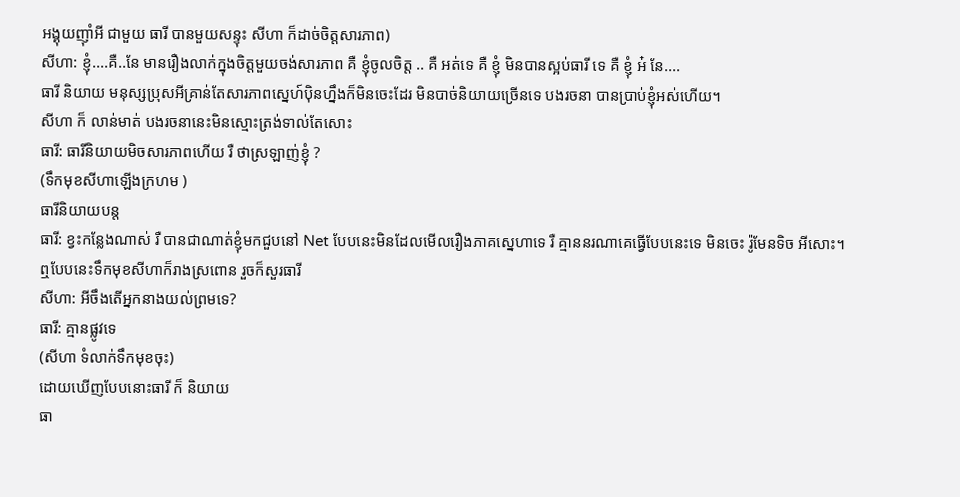អង្គុយញ៉ាំអី ជាមួយ ធារី បានមួយសន្ទុះ សីហា ក៏ដាច់ចិត្តសារភាព)
សីហា: ខ្ញុំ....គឺ..នែ មានរឿងលាក់ក្នុងចិត្តមួយចង់សារភាព គឺ ខ្ញុំចូលចិត្ត .. គឺ អត់ទេ គឺ ខ្ញុំ មិនបានស្អប់ធារី ទេ គឺ ខ្ញុំ អ៎ នែ....
ធារី និយាយ មនុស្សប្រុសអីគ្រាន់តែសារភាពស្នេហ៍បុិនហ្នឹងក៏មិនចេះដែរ មិនបាច់និយាយច្រើនទេ បងរចនា បានប្រាប់ខ្ញុំអស់ហើយ។
សីហា ក៏ លាន់មាត់ បងរចនានេះមិនស្មោះត្រង់ទាល់តែសោះ
ធារី: ធារីនិយាយមិចសារភាពហើយ រឺ ថាស្រឡាញ់ខ្ញុំ ?
(ទឹកមុខសីហាឡើងក្រហម )
ធារីនិយាយបន្ត
ធារី: ខ្វះកន្លែងណាស់ រឺ បានជាណាត់ខ្ញុំមកជួបនៅ Net បែបនេះមិនដែលមើលរឿងភាគស្នេហាទេ រឺ គ្មាននរណាគេធ្វើបែបនេះទេ មិនចេះ រ៉ូមែនទិច អីសោះ។
ឮបែបនេះទឹកមុខសីហាក៏រាងស្រពោន រួចក៏សួរធារី
សីហា: អីចឹងតើអ្នកនាងយល់ព្រមទេ?
ធារី: គ្មានផ្លូវទេ
(សីហា ទំលាក់ទឹកមុខចុះ)
ដោយឃើញបែបនោះធារី ក៏ និយាយ
ធា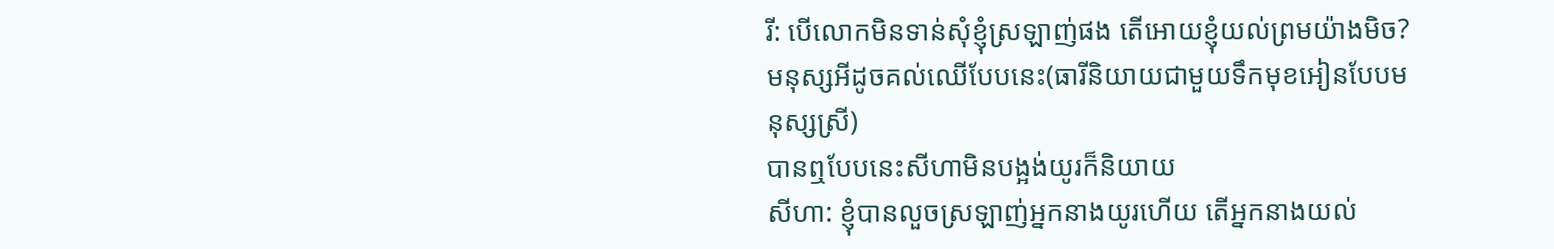រី: បើលោកមិនទាន់សុំខ្ញុំស្រឡាញ់ផង តើអោយខ្ញុំយល់ព្រមយ៉ាងមិច?មនុស្សអីដូចគល់ឈើបែបនេះ(ធារីនិយាយជាមួយទឹកមុខអៀនបែបមនុស្សស្រី)
បានឮបែបនេះសីហាមិនបង្អង់យូរក៏និយាយ
សីហា: ខ្ញុំបានលួចស្រឡាញ់អ្នកនាងយូរហើយ តើអ្នកនាងយល់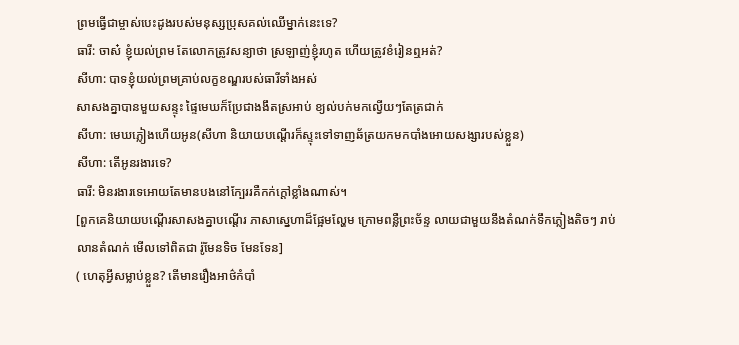ព្រមធ្វើជាម្ចាស់បេះដូងរបស់មនុស្សប្រុសគល់ឈើម្នាក់នេះទេ?
ធារី: ចាស៎ ខ្ញុំយល់ព្រម តែលោកត្រូវសន្យាថា ស្រឡាញ់ខ្ញុំរហូត ហើយត្រូវខំរៀនឮអត់?
សីហា: បាទខ្ញុំយល់ព្រមគ្រាប់លក្ខខណ្ឌរបស់ធារីទាំងអស់
សាសងគ្នាបានមួយសន្ទុះ ផ្ទៃមេឃក៏ប្រែជាងងឹតស្រអាប់ ខ្យល់បក់មកល្វើយៗតែត្រជាក់
សីហា: មេឃភ្លៀងហើយអូន(សីហា និយាយបណ្ដើរក៏ស្ទុះទៅទាញឆ័ត្រយកមកបាំងអោយសង្សារបស់ខ្លួន)
សីហា: តើអូនរងារទេ?
ធារី: មិនរងារទេអោយតែមានបងនៅក្បែររគឺកក់ក្ដៅខ្លាំងណាស់។
[ពួកគេនិយាយបណ្ដើរសាសងគ្នាបណ្ដើរ ភាសាស្នេហាដ៏ផ្អែមល្ហែម ក្រោមពន្លឺព្រះច័ន្ទ លាយជាមួយនឹងតំណក់ទឹកភ្លៀងតិចៗ រាប់ លានតំណក់ មើលទៅពិតជា រ៉ូមែនទិច មែនទែន]
( ហេតុអ្វីសម្លាប់ខ្លួន? តើមានរឿងអាថ៌កំបាំ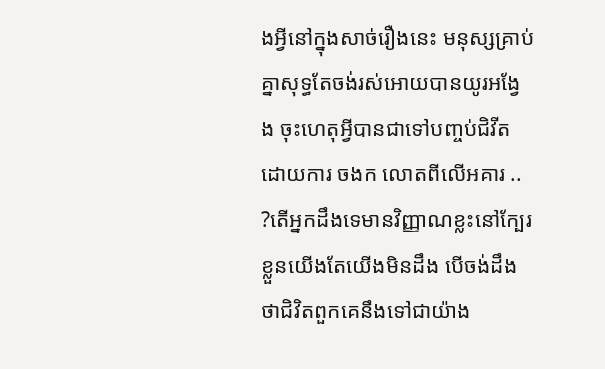ងអ្វីនៅក្នុងសាច់រឿងនេះ មនុស្សគ្រាប់គ្នាសុទ្ធតែចង់រស់អោយបានយូរអង្វែង ចុះហេតុអ្វីបានជាទៅបញ្ចប់ជិវីតដោយការ ចងក លោតពីលើអគារ .. ?តើអ្នកដឹងទេមានវិញ្ញាណខ្លះនៅក្បែរខ្លួនយើងតែយើងមិនដឹង បើចង់ដឹងថាជិវិតពួកគេនឹងទៅជាយ៉ាង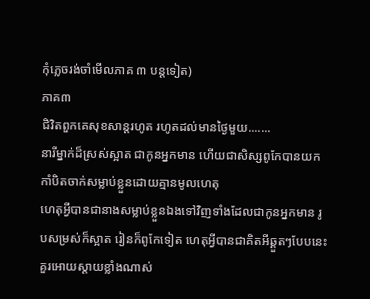កុំភ្លេចរង់ចាំមើលភាគ ៣ បន្តទៀត)
ភាគ៣
ជិវិតពួកគេសុខសាន្តរហូត រហូតដល់មានថ្ងៃមួយ.......
នារីម្នាក់ដ៏ស្រស់ស្អាត ជាកូនអ្នកមាន ហើយជាសិស្សពូកែបានយកកាំបិតចាក់សម្លាប់ខ្លួនដោយគ្មានមូលហេតុ
ហេតុអ្វីបានជានាងសម្លាប់ខ្លួនឯងទៅវិញទាំងដែលជាកូនអ្នកមាន រូបសម្រស់ក៏ស្អាត រៀនក៏ពូកែទៀត ហេតុអ្វីបានជាគិតអីឆ្គួតៗបែបនេះ គួរអោយស្ដាយខ្លាំងណាស់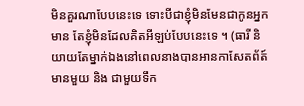មិនគួរណាបែបនេះទេ ទោះបីជាខ្ញុំមិនមែនជាកូនអ្នកមាន តែខ្ញុំមិនដែលគិតអីឡប់បែបនេះទេ ។ (ធារី និយាយតែម្នាក់ឯងនៅពេលនាងបានអានកាសែតព័ត៍មានមួយ និង ជាមួយទឹក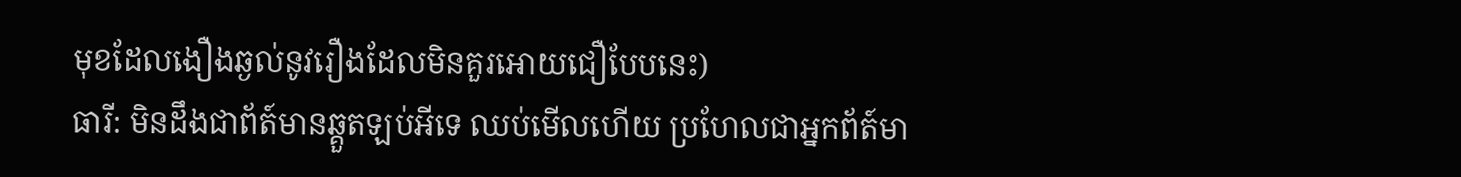មុខដែលងឿងឆ្ងល់នូវរឿងដែលមិនគួរអោយជឿបែបនេះ)
ធារី: មិនដឹងជាព័ត៍មានឆ្គួតឡប់អីទេ ឈប់មើលហើយ ប្រហែលជាអ្នកព័ត៍មា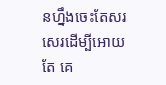នហ្នឹងចេះតែសរសេរដើម្បីអោយតែ គេ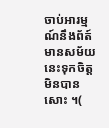ចាប់អារម្មណ៍នឹងព័ត៍មានសម័យនេះទុកចិត្តមិនបានសោះ ។(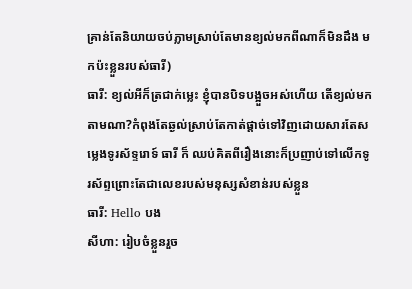គ្រាន់តែនិយាយចប់ភ្លាមស្រាប់តែមានខ្យល់មកពីណាក៏មិនដឹង មកប៉ះខ្លួនរបស់ធារី)
ធារី: ខ្យល់អីក៏ត្រជាក់ម្លេះ ខ្ញុំបានបិទបង្អួចអស់ហើយ តើខ្យល់មកតាមណា?កំពុងតែឆ្ងល់ស្រាប់តែកាត់ផ្ដាច់ទៅវិញដោយសារតែសម្លេងទូរស័ទ្ទរោទ៍ ធារី ក៏ ឈប់គិតពីរឿងនោះក៏ប្រញាប់ទៅលើកទូរស័ព្ទព្រោះតែជាលេខរបស់មនុស្សសំខាន់របស់ខ្លួន
ធារី: Hello បង
សីហា: រៀបចំខ្លួនរួច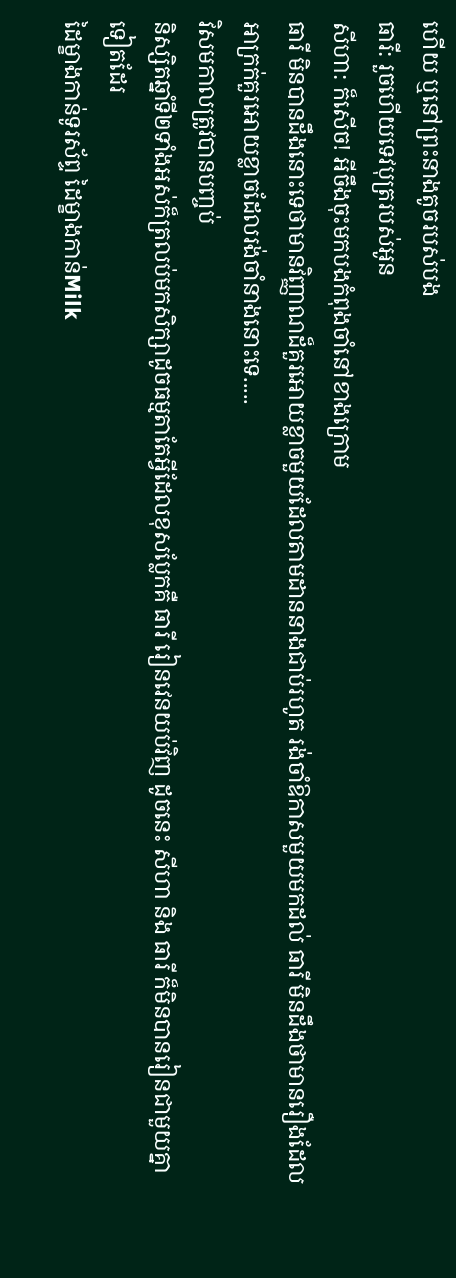ហើយ ឬនៅព្រះនាងតូចរបស់បង
ធារី: រួចហើយទេវបុត្ររបស់អូន
សីហា: ក៏សើច! អីចឹងចុះមកបងកំពុងចាំនៅខាងក្រោម
ធារី មិនបានដឹងនោះទេថាមានវិញ្ញាណដ៏គួរអោយខ្លាចមួយដែលតាមដាននាងជាប់រហូត រង់ចាំឱកាសមួយមកដល់ ធារី មិនដឹងថាមានរឿងដែលអាក្រក់គួរអោយខ្លាចដែលរង់ចាំនាងនោះទេ.....
វិសមកាលត្រូវបានបញ្ចប់
និស្សិតឆ្នាំទី២ទាំងអស់ក៏ត្រលប់មកសិក្សាដូចធម្មតាតែអ្វីដែលខុសប្លែកគឺ ធារី រៀនវេនយប់វិញ ដូចនេះ សីហា និង ធារី ក៏មិនបានរៀនជាមួយគ្នាទៀតដែរ
ដៃម្ខាងកាន់ទូរស័ព្ទ ដៃម្ខាងកាន់Milk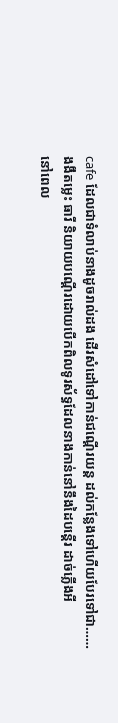cafe ដែលជាទំលាប់នាងដូចរាល់ដង ដើរសំដៅទៅកាន់ជណ្ដើរយន្ត ដល់កន្លែងទៅហើយបែរទៅជា……
ងងឹតម្លេះ ធារី និយាយបណ្ដើរដោយបើកពិលទូរស័ទ្ធដែលនាងកាន់នៅនឹងដៃបន្ដើរ ដាច់ភ្លើងអី
នៅពេល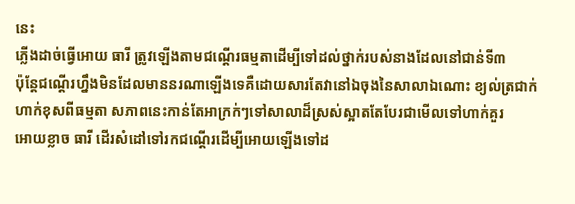នេះ
ភ្លើងដាច់ធ្វើអោយ ធារី ត្រូវឡើងតាមជណ្ដើរធម្មតាដើម្បីទៅដល់ថ្នាក់របស់នាងដែលនៅជាន់ទី៣
ប៉ុន្តែជណ្ដើរហ្នឹងមិនដែលមាននរណាឡើងទេគឺដោយសារតែវានៅឯចុងនៃសាលាឯណោះ ខ្យល់ត្រជាក់
ហាក់ខុសពីធម្មតា សភាពនេះកាន់តែអាក្រក់ៗទៅសាលាដ៏ស្រស់ស្អាតតែបែរជាមើលទៅហាក់គួរ
អោយខ្លាច ធារី ដើរសំដៅទៅរកជណ្ដើរដើម្បីអោយឡើងទៅដ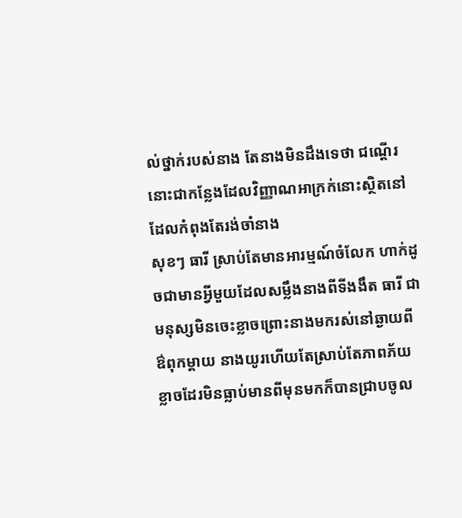ល់ថ្នាក់របស់នាង តែនាងមិនដឹងទេថា ជណ្ដើរនោះជាកន្លែងដែលវិញ្ញាណអាក្រក់នោះស្ថិតនៅ ដែលកំពុងតែរង់ចាំនាង
សុខៗ ធារី ស្រាប់តែមានអារម្មណ៍ចំលែក ហាក់ដូចជាមានអ្វីមួយដែលសម្លឹងនាងពីទីងងឹត ធារី ជា
មនុស្សមិនចេះខ្លាចព្រោះនាងមករស់នៅឆ្ងាយពី ឳពុកម្ដាយ នាងយូរហើយតែស្រាប់តែភាពភ័យ
ខ្លាចដែរមិនធ្លាប់មានពីមុនមកក៏បានជ្រាបចូល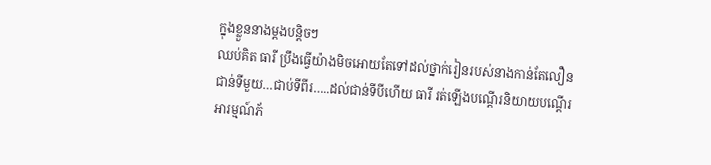ក្នុងខ្លួននាងម្ដងបន្តិចៗ
ឈប់គិត ធារី ប្រឹងធ្វើយ៉ាងមិចអោយតែទៅដល់ថ្នាក់រៀនរបស់នាងកាន់តែលឿន
ជាន់ទីមួយ…ជាប់ទីពីរ…..ដល់ជាន់ទីបីហើយ ធារី រត់ឡើងបណ្ដើរនិយាយបណ្ដើរ
អារម្មណ៍ភ័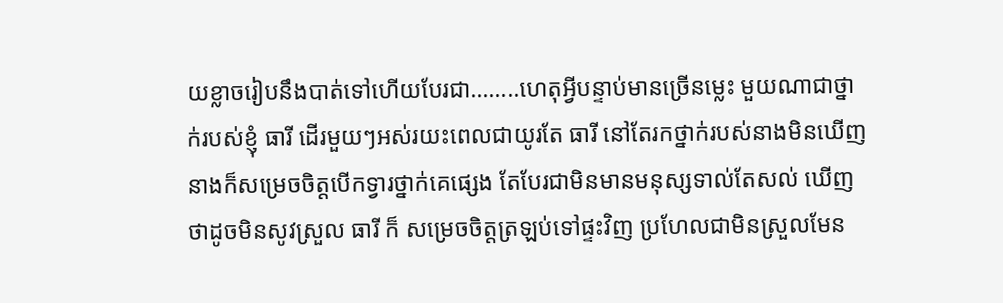យខ្លាចរៀបនឹងបាត់ទៅហើយបែរជា……..ហេតុអ្វីបន្ទាប់មានច្រើនម្លេះ មួយណាជាថ្នាក់របស់ខ្ញុំ ធារី ដើរមួយៗអស់រយះពេលជាយូរតែ ធារី នៅតែរកថ្នាក់របស់នាងមិនឃើញ នាងក៏សម្រេចចិត្តបើកទ្វារថ្នាក់គេផ្សេង តែបែរជាមិនមានមនុស្សទាល់តែសល់ ឃើញថាដូចមិនសូវស្រួល ធារី ក៏ សម្រេចចិត្តត្រឡប់ទៅផ្ទះវិញ ប្រហែលជាមិនស្រួលមែន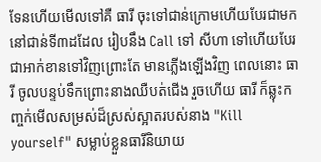ទែនហើយមើលទៅគឺ ធារី ចុះទៅជាន់ក្រោមហើយបែរជាមកនៅជាន់ទី៣ដដែល រៀបនឹង Call ទៅ សីហា ទៅហើយបែរជាអាក់ខានទៅវិញព្រោះតែ មានភ្លើងឡើងវិញ ពេលនោះ ធារី ចូលបន្ទប់ទឹកព្រោះនាងឈឺបត់ជើង រួចហើយ ធារី ក៏ឆ្លុះកញ្ចក់មើលសម្រស់ដ៏ស្រស់ស្អាតរបស់នាង "Kill yourself" សម្លាប់ខ្លួនធារីនិយាយ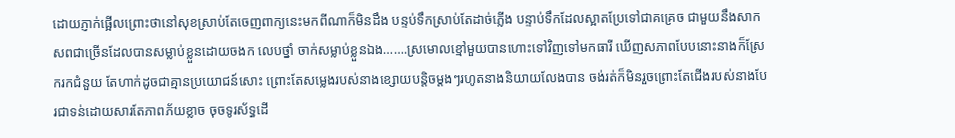ដោយភ្ញាក់ផ្អើលព្រោះថានៅសុខស្រាប់តែចេញពាក្យនេះមកពីណាក៏មិនដឹង បន្ទប់ទឹកស្រាប់តែដាច់ភ្លើង បន្ទាប់ទឹកដែលស្អាតប្រែទៅជាគគ្រេច ជាមួយនឹងសាកសពជាច្រើនដែលបានសម្លាប់ខ្លួនដោយចងក លេបថ្នាំ ចាក់សម្លាប់ខ្លួនឯង…….ស្រមោលខ្មៅមួយបានហោះទៅវិញទៅមកធារី ឃើញសភាពបែបនោះនាងក៏ស្រែករកជំនួយ តែហាក់ដូចជាគ្មានប្រយោជន៍សោះ ព្រោះតែសម្លេងរបស់នាងខ្សោយបន្តិចម្ដងៗរហូតនាងនិយាយលែងបាន ចង់រត់ក៏មិនរួចព្រោះតែជើងរបស់នាងបែរជាទន់ដោយសារតែភាពភ័យខ្លាច ចុចទូរស័ទ្ធដើ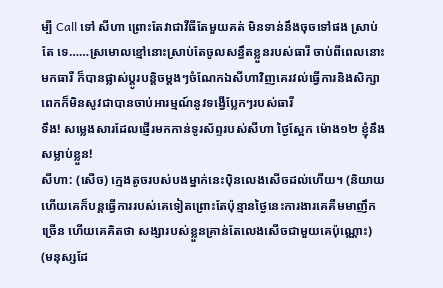ម្បី Call ទៅ សីហា ព្រោះតែវាជាវីធីតែមួយគត់ មិនទាន់នឹងចុចទៅផង ស្រាប់តែ ទេ……ស្រមោលខ្មៅនោះស្រាប់តែចូលសន្ធឹតខ្លួនរបស់ធារី ចាប់ពីពេលនោះមកធារី ក៏បានផ្លាស់ប្ដូរបន្តិចម្ដងៗចំណែកឯសីហាវិញគេរវល់ធ្វើការនិងសិក្សាពេកក៏មិនសូវជាបានចាប់អារម្មណ៍នូវទង្វើប្លែកៗរបស់ធារី
ទឹង! សម្លេងសារដែលផ្ញើរមកកាន់ទូរស័ព្ទរបស់សីហា ថ្ងៃស្អែក ម៉ោង១២ ខ្ញុំនឹងសម្លាប់ខ្លួន!
សីហា: (សើច) ក្មេងតូចរបស់បងម្នាក់នេះប៉ិនលេងសើចដល់ហើយ។ (និយាយហើយគេក៏បន្តធ្វើការរបស់គេទៀតព្រោះតែប៉ុន្មានថ្ងៃនេះការងារគេគឺមមាញឹកច្រើន ហើយគេគិតថា សង្សារបស់ខ្លួនគ្រាន់តែលេងសើចជាមួយគេប៉ុណ្ណោះ)
(មនុស្សដែ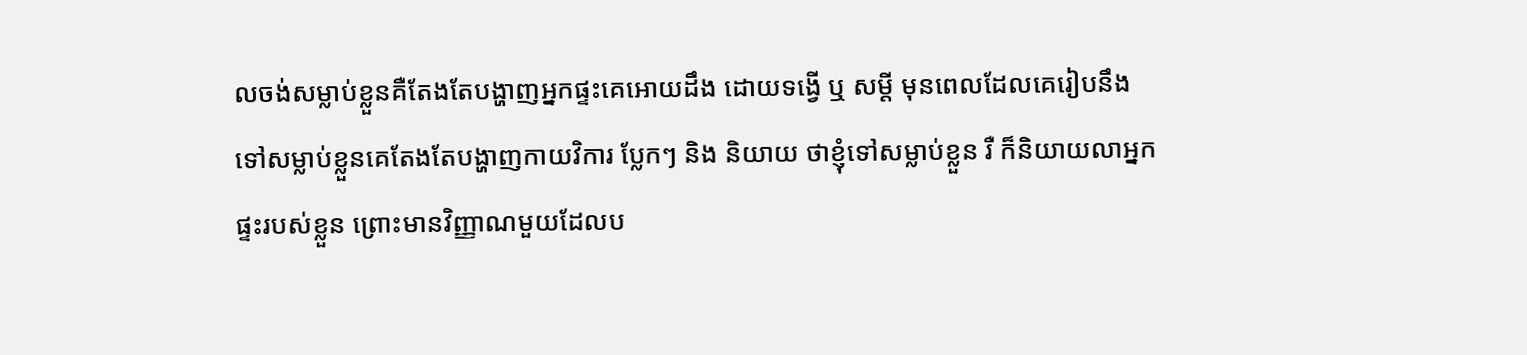លចង់សម្លាប់ខ្លួនគឺតែងតែបង្ហាញអ្នកផ្ទះគេអោយដឹង ដោយទង្វើ ឬ សម្ដី មុនពេលដែលគេរៀបនឹងទៅសម្លាប់ខ្លួនគេតែងតែបង្ហាញកាយវិការ ប្លែកៗ និង និយាយ ថាខ្ញុំទៅសម្លាប់ខ្លួន រឺ ក៏និយាយលាអ្នកផ្ទះរបស់ខ្លួន ព្រោះមានវិញ្ញាណមួយដែលប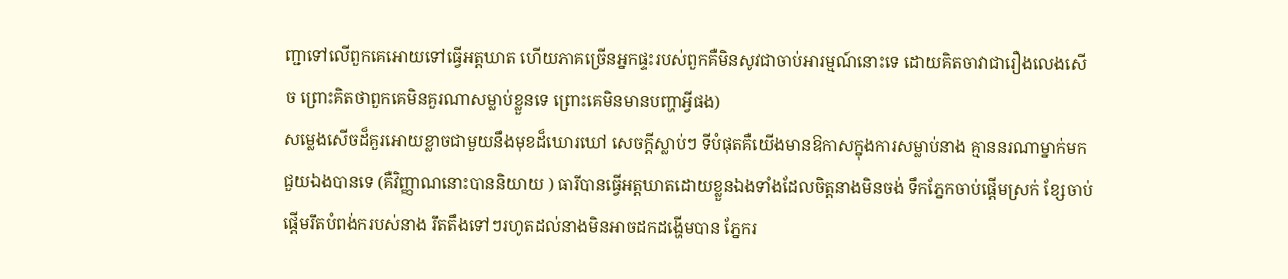ញ្ជាទៅលើពួកគេអោយទៅធ្វើអត្តឃាត ហើយភាគច្រើនអ្នកផ្ទះរបស់ពួកគឺមិនសូវជាចាប់អារម្មណ៍នោះទេ ដោយគិតចាវាជារឿងលេងសើច ព្រោះគិតថាពួកគេមិនគួរណាសម្លាប់ខ្លួនទេ ព្រោះគេមិនមានបញ្ហាអ្វីផង)
សម្លេងសើចដ៏គួរអោយខ្លាចជាមួយនឹងមុខដ៏ឃោរឃៅ សេចក្ដីស្លាប់ៗ ទីបំផុតគឺយើងមានឱកាសក្នុងការសម្លាប់នាង គ្មាននរណាម្នាក់មកជួយឯងបានទេ (គឺវិញ្ញាណនោះបាននិយាយ ) ធារីបានធ្វើអត្តឃាតដោយខ្លួនឯងទាំងដែលចិត្តនាងមិនចង់ ទឹកភ្នែកចាប់ផ្ដើមស្រក់ ខ្សែចាប់ផ្ដើមរឹតបំពង់ករបស់នាង រឹតតឹងទៅៗរហូតដល់នាងមិនអាចដកដង្ហើមបាន ភ្នែករ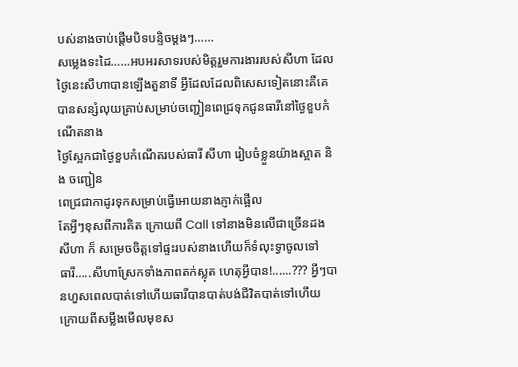បស់នាងចាប់ផ្ដើមបិទបន្ទិចម្ដងៗ……
សម្លេងទះដៃ……អបអរសាទរបស់មិត្តរួមការងាររបស់សីហា ដែលថ្ងៃនេះសីហាបានឡើងតួនាទី អ្វីដែលដែលពិសេសទៀតនោះគឺគេបានសន្សំលុយគ្រាប់សម្រាប់ចញ្ជៀនពេជ្រទុកជូនធារីនៅថ្ងៃខួបកំណើតនាង
ថ្ងៃស្អែកជាថ្ងៃខួបកំណើតរបស់ធារី សីហា រៀបចំខ្លួនយ៉ាងស្អាត និង ចញ្ជៀន
ពេជ្រជាកាដូរទុកសម្រាប់ធ្វើអោយនាងភ្ញាក់ផ្អើល
តែអ្វីៗខុសពីការគិត ក្រោយពី Call ទៅនាងមិនលើជាច្រើនដង សីហា ក៏ សម្រេចចិត្តទៅផ្ទះរបស់នាងហើយក៏ទំលុះទ្វាចូលទៅ
ធារី…..សីហាស្រែកទាំងភាពតក់ស្លុត ហេតុអ្វីបាន!......??? អ្វីៗបានហួសពេលបាត់ទៅហើយធារីបានបាត់បង់ជីវិតបាត់ទៅហើយ ក្រោយពីសម្លឹងមើលមុខស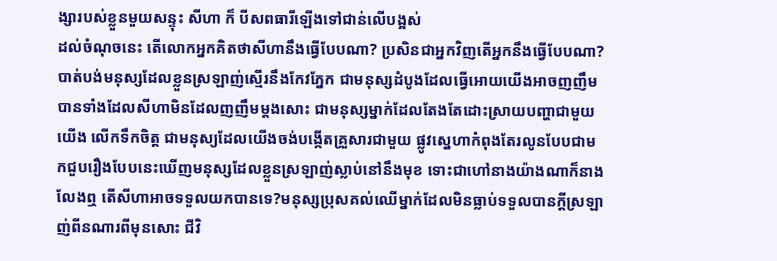ង្សារបស់ខ្លួនមួយសន្ទុះ សីហា ក៏ បីសពធារីឡើងទៅជាន់លើបង្អស់
ដល់ចំណុចនេះ តើលោកអ្នកគិតថាសីហានឹងធ្វើបែបណា? ប្រសិនជាអ្នកវិញតើអ្នកនឹងធ្វើបែបណា? បាត់បង់មនុស្សដែលខ្លួនស្រឡាញ់ស្មើរនឹងកែវភ្នែក ជាមនុស្សដំបូងដែលធ្វើអោយយើងអាចញញឹមបានទាំងដែលសីហាមិនដែលញញឹមម្ដងសោះ ជាមនុស្សម្នាក់ដែលតែងតែដោះស្រាយបញ្ហាជាមួយយើង លើកទឹកចិត្ត ជាមនុស្យដែលយើងចង់បង្កើតគ្រួសារជាមួយ ផ្លូវស្នេហាកំពុងតែរលូនបែបជាមកជួបរឿងបែបនេះឃើញមនុស្សដែលខ្លួនស្រឡាញ់ស្លាប់នៅនឹងមុខ ទោះជាហៅនាងយ៉ាងណាក៏នាងលែងឮ តើសីហាអាចទទួលយកបានទេ?មនុស្សប្រុសគល់ឈើម្នាក់ដែលមិនធ្លាប់ទទួលបានក្ដីស្រឡាញ់ពីនណារពីមុនសោះ ជីវិ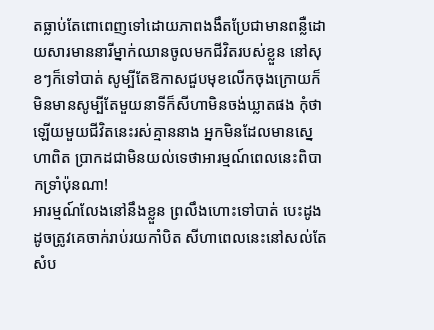តធ្លាប់តែពោពេញទៅដោយភាពងងឹតប្រែជាមានពន្លឺដោយសារមាននារីម្នាក់ឈានចូលមកជីវិតរបស់ខ្លួន នៅសុខៗក៏ទៅបាត់ សូម្បីតែឱកាសជួបមុខលើកចុងក្រោយក៏មិនមានសូម្បីតែមួយនាទីក៏សីហាមិនចង់ឃ្លាតផង កុំថាឡើយមួយជីវិតនេះរស់គ្មាននាង អ្នកមិនដែលមានស្នេហាពិត ប្រាកដជាមិនយល់ទេថាអារម្មណ៍ពេលនេះពិបាកទ្រាំប៉ុនណា!
អារម្មណ៍លែងនៅនឹងខ្លួន ព្រលឹងហោះទៅបាត់ បេះដូងដូចត្រូវគេចាក់រាប់រយកាំបិត សីហាពេលនេះនៅសល់តែសំប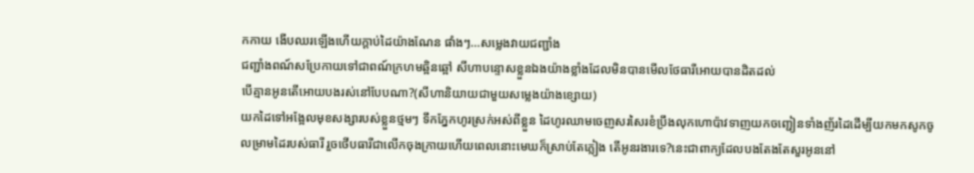កកាយ ងើបឈរឡើងហើយក្ដាប់ដៃយ៉ាងណែន ផាំងៗ…សម្លេងវាយជញ្ជាំង
ជញ្ជាំងពណ៍សប្រែកាយទៅជាពណ៍ក្រហមឆ្អិនឆ្អៅ សីហាបន្ទោសខ្លួនឯងយ៉ាងខ្លាំងដែលមិនបានមើលថែធារីអោយបានដិតដល់
បើគ្មានអូនតើអោយបងរស់នៅបែបណា?(សីហានិយាយជាមួយសម្លេងយ៉ាងខ្សោយ)
យកដៃទៅអង្អែលមុខសង្សារបស់ខ្លួនថ្មមៗ ទឹកភ្នែកហូរស្រក់អស់ពីខ្លួន ដៃហូរឈាមចេញសរសៃរខំប្រឹងលុកហោប៉ាវទាញយកចញ្ជៀនទាំងញ័រដៃដើម្បីយកមកសូកចូលម្រាមដៃរបស់ធារី រួចថើបធារីជាលើកចុងក្រាយហើយពេលនោះមេឃក៏ស្រាប់តែភ្លៀង តើអូនរងារទេ?នេះជាពាក្យដែលបងតែងតែសួរអូននៅ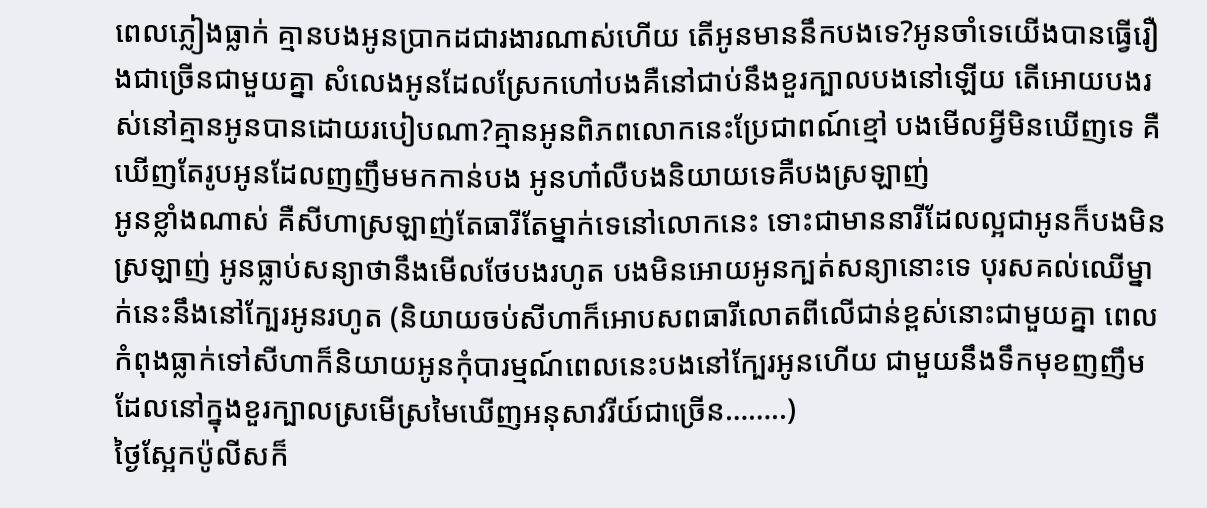ពេលភ្លៀងធ្លាក់ គ្មានបងអូនប្រាកដជារងារណាស់ហើយ តើអូនមាននឹកបងទេ?អូនចាំទេយើងបានធ្វើរឿងជាច្រើនជាមួយគ្នា សំលេងអូនដែលស្រែកហៅបងគឺនៅជាប់នឹងខួរក្បាលបងនៅឡើយ តើអោយបងរស់នៅគ្មានអូនបានដោយរបៀបណា?គ្មានអូនពិភពលោកនេះប្រែជាពណ៍ខ្មៅ បងមើលអ្វីមិនឃើញទេ គឺឃើញតែរូបអូនដែលញញឹមមកកាន់បង អូនហា៎លឺបងនិយាយទេគឺបងស្រឡាញ់
អូនខ្លាំងណាស់ គឺសីហាស្រឡាញ់តែធារីតែម្នាក់ទេនៅលោកនេះ ទោះជាមាននារីដែលល្អជាអូនក៏បងមិនស្រឡាញ់ អូនធ្លាប់សន្យាថានឹងមើលថែបងរហូត បងមិនអោយអូនក្បត់សន្យានោះទេ បុរសគល់ឈើម្នាក់នេះនឹងនៅក្បែរអូនរហូត (និយាយចប់សីហាក៏អោបសពធារីលោតពីលើជាន់ខ្ពស់នោះជាមួយគ្នា ពេលកំពុងធ្លាក់ទៅសីហាក៏និយាយអូនកុំបារម្មណ៍ពេលនេះបងនៅក្បែរអូនហើយ ជាមួយនឹងទឹកមុខញញឹម ដែលនៅក្នុងខួរក្បាលស្រមើស្រមៃឃើញអនុសាវរីយ៍ជាច្រើន……..)
ថ្ងៃស្អែកប៉ូលីសក៏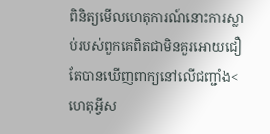ពិនិត្យមើលហេតុការណ៍នោះការស្លាប់របស់ពួកគេពិតជាមិនគួរអោយជឿតែបានឃើញពាក្យនៅលើជញ្ជាំង<ហេតុអ្វីស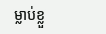ម្លាប់ខ្លួ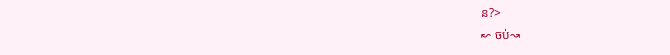ន?>
↜ ចប់↝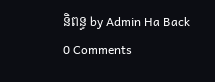និពន្ធ by Admin Ha Back
0 Comments